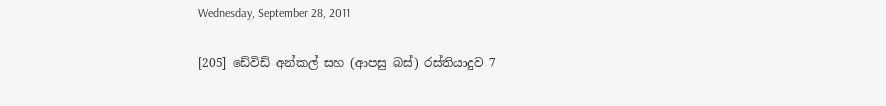Wednesday, September 28, 2011

[205] ඩේවිඩ් අන්කල් සහ (ආපසු බස්) රස්තියාදුව 7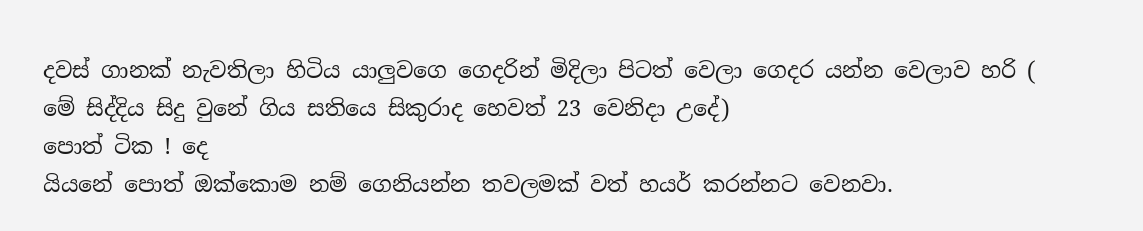දවස් ගානක් නැවතිලා හිටිය යාලුවගෙ ගෙදරින් මිදිලා පිටත් වෙලා ගෙදර යන්න වෙලාව හරි ( මේ සිද්දිය සිදු වුනේ ගිය සතියෙ සිකුරාද හෙවත් 23 වෙනිදා උදේ)
පොත් ටික ! දෙ
යියනේ පොත් ඔක්කොම නම් ගෙනියන්න තවලමක් වත් හයර් කරන්නට වෙනවා.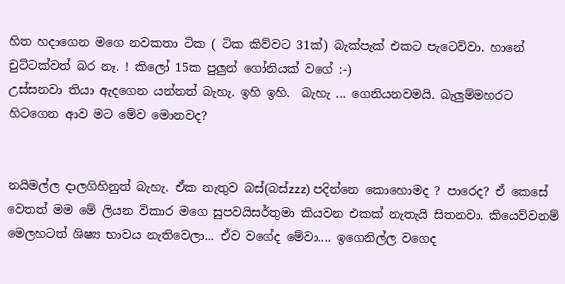හිත හදාගෙන මගෙ නවකතා ටික ( ටික කිව්වට 31ක්) බැක්පැක් එකට පැටෙව්වා. හානේ චුට්ටක්වත් බර නෑ. ! කිලෝ 15ක පුලුන් ගෝනියක් වගේ :-)
උස්සනවා තියා ඇදගෙන යන්නත් බැහැ. ඉහි ඉහි.  බැහැ ... ගෙනියනවමයි. බැලුම්මහරට හිටගෙන ආව මට මේව මොනවද?


නයිමල්ල දාලගිහිනුත් බැහැ. ඒක නැතුව බස්(බස්zzz) පදින්නෙ කොහොමද ? පාරෙද? ඒ කෙසේ වෙතත් මම මේ ලියන විකාර මගෙ සුපවයිසර්තුමා කියවන එකක් නැතැයි සිතනවා. කියෙව්වනම් මෙලහටත් ශිෂ්‍ය භාවය නැතිවෙලා... ඒව වගේද මේවා.... ඉගෙනිල්ල වගෙද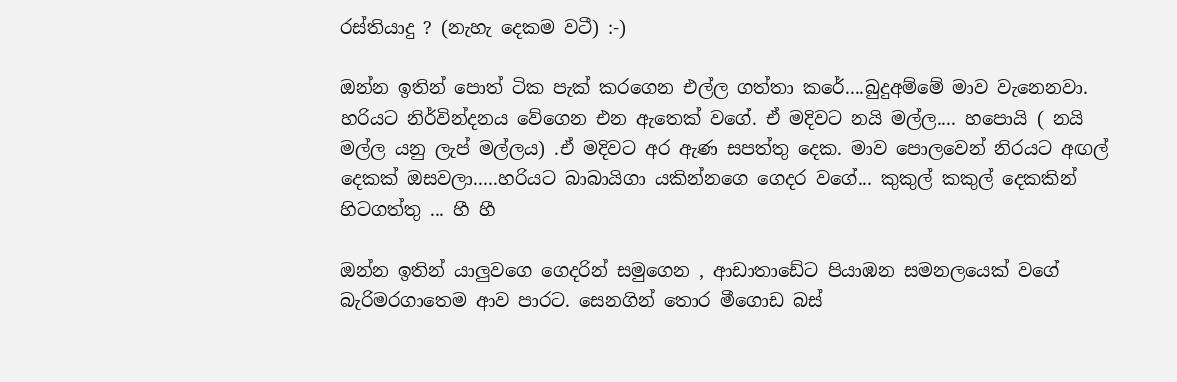රස්තියාදු ? (නැහැ දෙකම වටී) :-)

ඔන්න ඉතින් පොත් ටික පැක් කරගෙන එල්ල ගත්තා කරේ....බුදුඅම්මේ මාව වැනෙනවා. හරියට නිර්වින්දනය වේගෙන එන ඇතෙක් වගේ. ඒ මදිවට නයි මල්ල.... හපොයි ( නයි මල්ල යනු ලැප් මල්ලය) .ඒ මදිවට අර ඇණ සපත්තු දෙක. මාව පොලවෙන් නිරයට අඟල් දෙකක් ඔසවලා.....හරියට බාබායිගා යකින්නගෙ ගෙදර වගේ... කුකුල් කකුල් දෙකකින් හිටගත්තු ... හී හී

ඔන්න ඉතින් යාලුවගෙ ගෙදරින් සමුගෙන , ආඩාතාඩේට පියාඹන සමනලයෙක් වගේ බැරිමරගාතෙම ආව පාරට. සෙනගින් තොර මීගොඩ බස්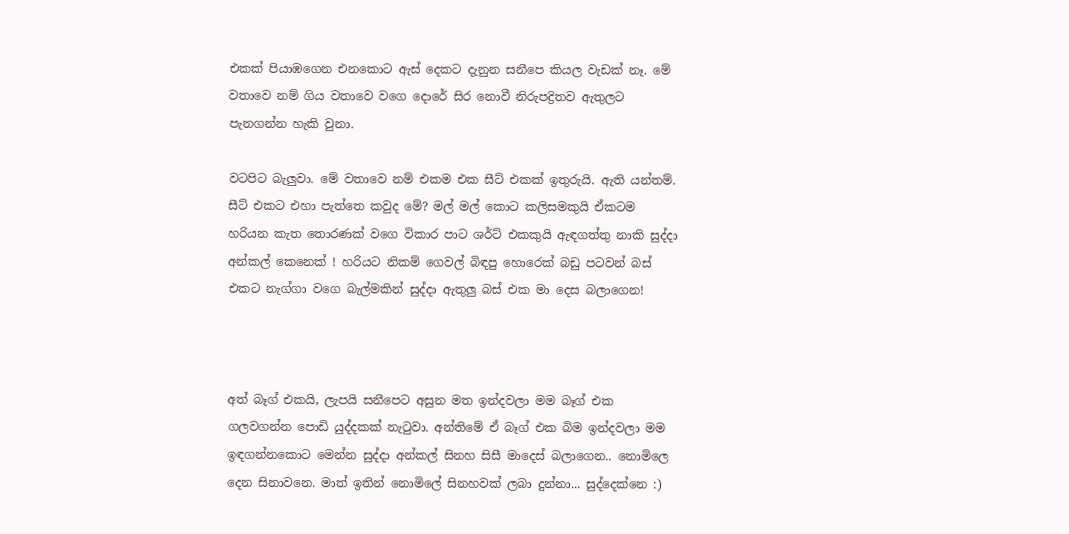එකක් පියාඹගෙන එනකොට ඇස් දෙකට දැනුන සනීපෙ කියල වැඩක් නෑ. මේ වතාවෙ නම් ගිය වතාවෙ වගෙ දොරේ සිර නොවී නිරුපද්‍රිතව ඇතුලට පැනගන්න හැකි වුනා.

වටපිට බැලුවා. මේ වතාවෙ නම් එකම එක සීට් එකක් ඉතුරුයි. ඇති යන්තම්. සීට් එකට එහා පැත්තෙ කවුද මේ? මල් මල් කොට කලිසමකුයි ඒකටම හරියන කැත තොරණක් වගෙ විකාර පාට ශර්ට් එකකුයි ඇඳගත්තු නාකි සුද්දා අන්කල් කෙනෙක් ! හරියට නිකම් ගෙවල් බිඳපු හොරෙක් බඩු පටවන් බස් එකට නැග්ගා වගෙ බැල්මකින් සුද්දා ඇතුලු බස් එක මා දෙස බලාගෙන!



අත් බෑග් එකයි, ලැපයි සනීපෙට අසුන මත ඉන්දවලා මම බෑග් එක ගලවගන්න පොඩි යුද්දකක් නැටුවා. අන්තිමේ ඒ බෑග් එක බිම ඉන්දවලා මම ඉඳගන්නකොට මෙන්න සුද්දා අන්කල් සිනහ සිසී මාදෙස් බලාගෙන.. නොමිලෙ දෙන සිනාවනෙ. මාත් ඉතින් නොමිලේ සිනහවක් ලබා දුන්නා... සුද්දෙක්නෙ :)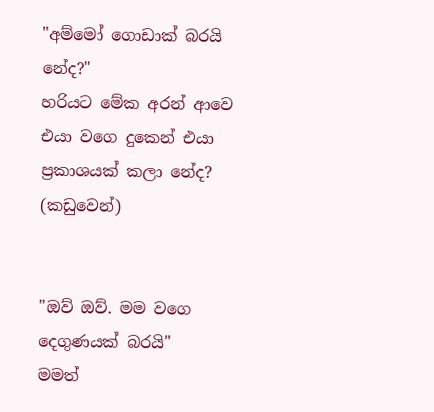"අම්මෝ ගොඩාක් බරයි නේද?"
හරියට මේක අරන් ආවෙ එයා වගෙ දුකෙන් එයා ප්‍රකාශයක් කලා නේද? (කඩුවෙන්)


"ඔව් ඔව්. මම වගෙ දෙගුණයක් බරයි"
මමත්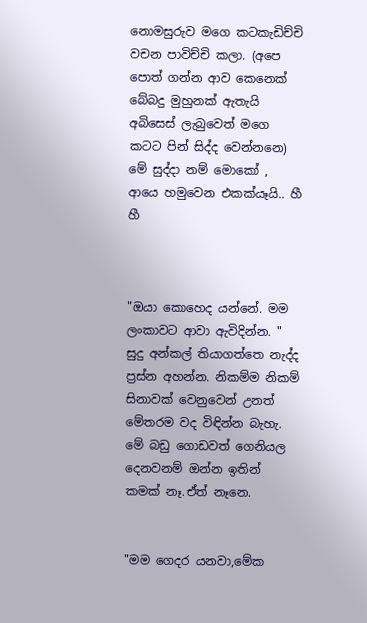නොමසුරුව මගෙ කටකැඩිච්චි වචන පාවිච්චි කලා. (අපෙ පොත් ගන්න ආව කෙනෙක් බේබදු මුහුනක් ඇතැයි අබිසෙස් ලැබුවෙත් මගෙ කටට පින් සිද්ද වෙන්නනෙ) මේ සුද්දා නම් මොකෝ , ආයෙ හමුවෙන එකක්යෑයි.. හී හී



"ඔයා කොහෙද යන්නේ. මම ලංකාවට ආවා ඇවිදින්න. "
සුදු අන්කල් තියාගත්තෙ නැද්ද ප්‍රස්න අහන්න. නිකම්ම නිකම් සිනාවක් වෙනුවෙන් උනත් මේතරම වද විඳින්න බැහැ. මේ බඩු ගොඩවත් ගෙනියල දෙනවනම් ඔන්න ඉතින් කමක් නෑ.ඒත් නෑනෙ.


"මම ගෙදර යනවා,මේක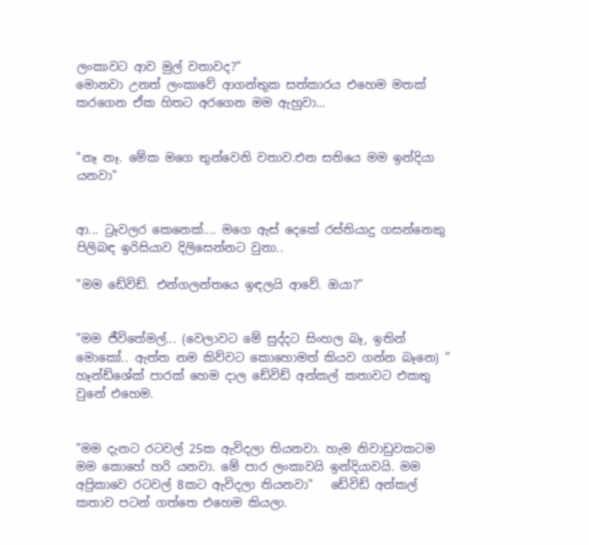ලංකාවට ආව මුල් වතාවද?"
මොනවා උනත් ලංකාවේ ආගන්තුක සත්කාරය එහෙම මතක් කරගෙන ඒක හිතට අරගෙන මම ඇහුවා...


"නෑ නෑ. මේක මගෙ තුන්වෙනි වතාව.එන සතියෙ මම ඉන්දියා යනවා"


ආ... ට්‍රෑවල‍ර කෙනෙක්.... මගෙ ඇස් දෙකේ රස්තියාදු ගසන්නෙකු පිලිබඳ ඉරිසියාව දිලිසෙන්නට වුනා..

"මම ඩේවිඩ්. එන්ගලන්තයෙ ඉඳලයි ආවේ. ඔයා?"


"මම ජීවිතේමල්... (වෙලාවට මේ සුද්දට සිංහල බෑ, ඉතින් මොකෝ.. ඇත්ත නම කිව්වට කොහොමත් කියව ගන්න බෑනෙ) "
හෑන්ඩ්ශේක් පාරක් හෙම දාල ඩේවිඩ් අන්කල් කතාවට එකතු වුනේ එහෙම.


"මම දැනට රටවල් 25ක ඇවිදලා තියනවා. හැම නිවාඩුවකටම මම කොහේ හරි යනවා. මේ පාර ලංකාවයි ඉන්දියාවයි. මම අප්‍රිකාවෙ රටවල් 8කට ඇවිදලා තියනවා"   ඩේවිඩ් අන්කල් කතාව පටන් ගත්තෙ එහෙම කියලා.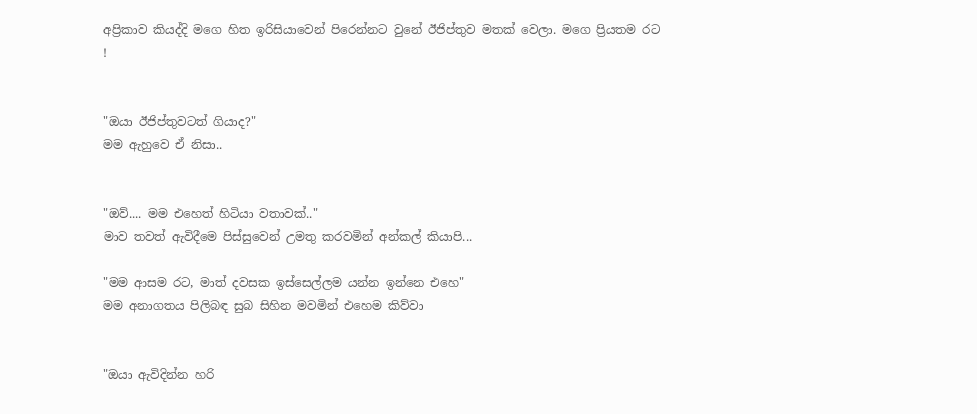අප්‍රිකාව කියද්දි මගෙ හිත ඉරිසියාවෙන් පිරෙන්නට වුනේ ඊජිප්තුව මතක් වෙලා. මගෙ ප්‍රියතම රට !


"ඔයා ඊජිප්තුවටත් ගියාද?"
මම ඇහුවෙ ඒ නිසා..


"ඔව්.... මම එහෙත් හිටියා වතාවක්.."
මාව තවත් ඇවිදීමෙ පිස්සුවෙන් උමතු කරවමින් අන්කල් කියාපි...

"මම ආසම රට, මාත් දවසක ඉස්සෙල්ලම යන්න ඉන්නෙ එහෙ"
මම අනාගතය පිලිබඳ සුබ සිහින මවමින් එහෙම කිව්වා


"ඔයා ඇවිදින්න හරි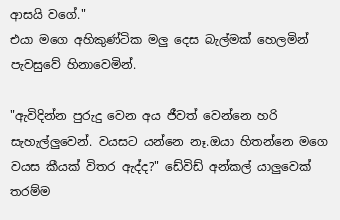ආසයි වගේ."
එයා මගෙ අහිකුණ්ටික මලු දෙස බැල්මක් හෙලමින් පැවසුවේ හිනාවෙමින්.

"ඇවිදින්න පුරුදු වෙන අය ජීවත් වෙන්නෙ හරි සැහැල්ලුවෙන්. වයසට යන්නෙ නෑ.ඔයා හිතන්නෙ මගෙ වයස කීයක් විතර ඇද්ද?" ඩේවිඩ් අන්කල් යාලුවෙක් තරම්ම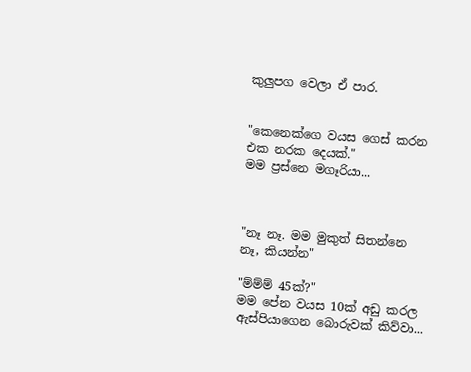කුලුපග වෙලා ඒ පාර.


"කෙනෙක්ගෙ වයස ගෙස් කරන එක නරක දෙයක්."
මම ප්‍රස්නෙ මගෑරියා...



"නෑ නෑ. මම මුකුත් සිතන්නෙ නෑ, කියන්න"

"ම්ම්ම් 45ක්?"
මම පේන වයස 10ක් අඩු කරල ඇස්පියාගෙන බොරුවක් කිව්වා...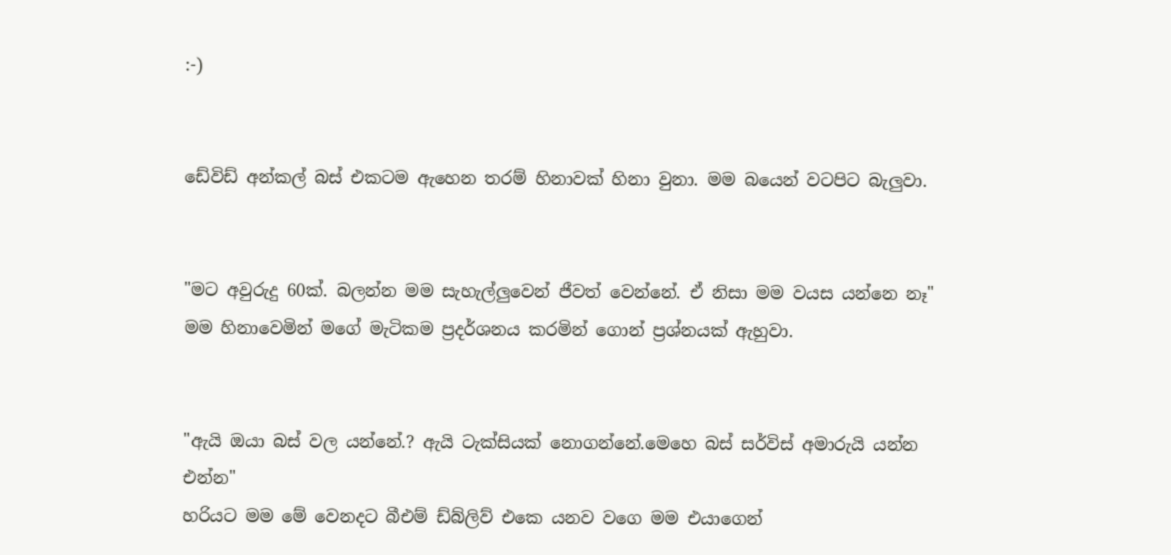:-)


ඩේවිඩ් අන්කල් බස් එකටම ඇහෙන තරම් හිනාවක් හිනා වුනා. මම බයෙන් වටපිට බැලුවා.


"මට අවුරුදු 60ක්. බලන්න මම සැහැල්ලුවෙන් ජීවත් වෙන්නේ. ඒ නිසා මම වයස යන්නෙ නෑ"
මම හිනාවෙමින් මගේ මැටිකම ප්‍රදර්ශනය කරමින් ගොන් ප්‍රශ්නයක් ඇහුවා.


"ඇයි ඔයා බස් වල යන්නේ.? ඇයි ටැක්සියක් නොගන්නේ.මෙහෙ බස් සර්විස් අමාරුයි යන්න එන්න"
හරියට මම මේ වෙනදට බීඑම් ඩ්බ්ලිව් එකෙ යනව වගෙ මම එයාගෙන්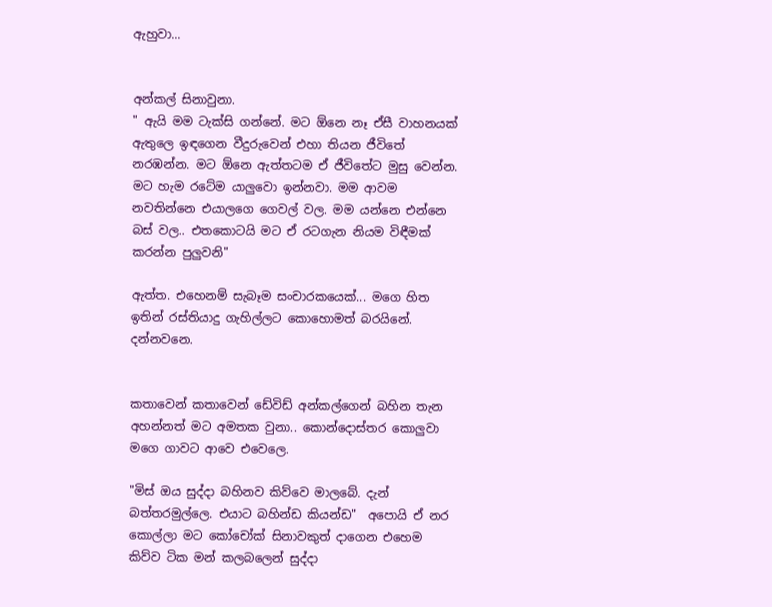ඇහුවා...


අන්කල් සිනාවුනා.
" ඇයි මම ටැක්සි ගන්නේ. මට ඕනෙ නෑ ඒසී වාහනයක් ඇතුලෙ ඉඳගෙන වීදුරුවෙන් එහා තියන ජීවිතේ නරඹන්න. මට ඕනෙ ඇත්තටම ඒ ජීවිතේට මුසු වෙන්න. මට හැම රටේම යාලුවො ඉන්නවා. මම ආවම නවතින්නෙ එයාලගෙ ගෙවල් වල. මම යන්නෙ එන්නෙ බස් වල.. එතකොටයි මට ඒ රටගැන නියම විඳීමක් කරන්න පුලුවනි"

ඇත්ත. එහෙනම් සැබෑම සංචාරකයෙක්... මගෙ හිත ඉතින් රස්තියාදු ගැහිල්ලට කොහොමත් බරයිනේ. දන්නවනෙ.


කතාවෙන් කතාවෙන් ඩේවිඩ් අන්කල්ගෙන් බහින තැන අහන්නත් මට අමතක වුනා.. කොන්දොස්තර කොලුවා මගෙ ගාවට ආවෙ එවෙලෙ.

"මිස් ඔය සුද්දා බහිනව කිව්වෙ මාලබේ. දැන් බත්තරමුල්ලෙ. එයාට බහින්ඩ කියන්ඩ"  අපොයි ඒ නර කොල්ලා මට කෝචෝක් සිනාවකුත් දාගෙන එහෙම කිව්ව ටික මන් කලබලෙන් සුද්දා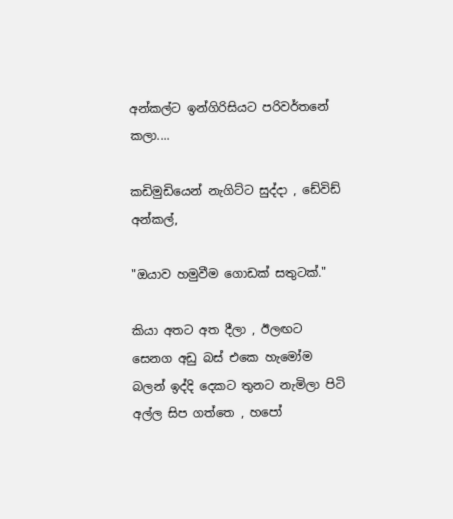අන්කල්ට ඉන්ගිරිසියට පරිවර්තනේ කලා....

කඩිමුඩියෙන් නැගිට්ට සුද්දා , ඩේවිඩ් අන්කල්,

"ඔයාව හමුවීම ගොඩක් සතුටක්."

කියා අතට අත දීලා , ඊලඟට සෙනග අඩු බස් එකෙ හැමෝම බලන් ඉද්දි දෙකට තුනට නැමිලා පිටි අල්ල සිප ගත්තෙ , හපෝ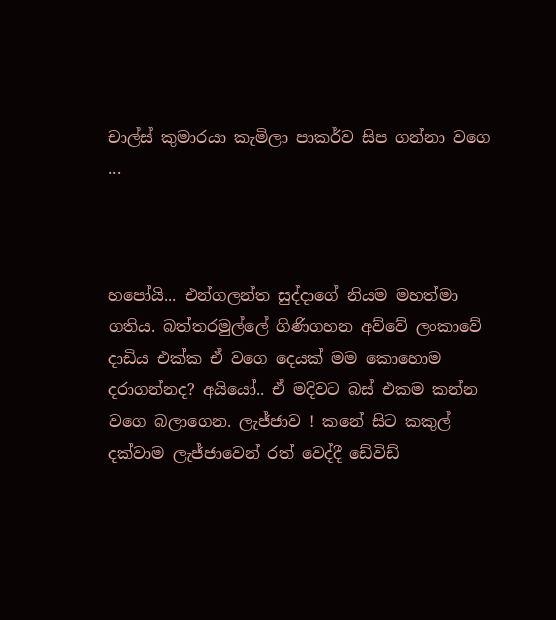චාල්ස් කුමාරයා කැමිලා පාකර්ව සිප ගන්නා වගෙ ...



හපෝයි... එන්ගලන්ත සුද්දාගේ නියම මහත්මා ගතිය. බත්තරමුල්ලේ ගිණිගහන අව්වේ ලංකාවේ දාඩිය එක්ක ඒ වගෙ දෙයක් මම කොහොම දරාගන්නද? අයියෝ.. ඒ මදිවට බස් එකම කන්න වගෙ බලාගෙන. ලැජ්ජාව ! කනේ සිට කකුල් දක්වාම ලැජ්ජාවෙන් රත් වෙද්දී ඩේවිඩ්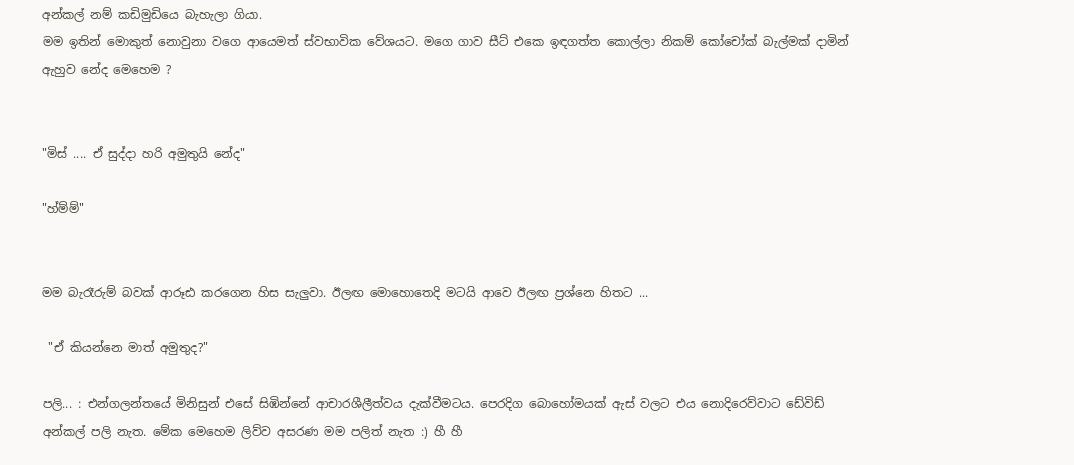අන්කල් නම් කඩිමුඩියෙ බැහැලා ගියා.
මම ඉතින් මොකුත් නොවුනා වගෙ ආයෙමත් ස්වභාවික වේශයට. මගෙ ගාව සීට් එකෙ ඉඳගත්ත කොල්ලා නිකම් කෝචෝක් බැල්මක් දාමින් ඇහුව නේද මෙහෙම ?


"මිස් .... ඒ සුද්දා හරි අමුතුයි නේද"

"හ්ම්ම්"


මම බැරෑරුම් බවක් ආරූඪ කරගෙන හිස සැලුවා. ඊලඟ මොහොතෙදි මටයි ආවෙ ඊලඟ ප්‍රශ්නෙ හිතට ...

 "ඒ කියන්නෙ මාත් අමුතුද?"

පලි... : එන්ගලන්තයේ මිනිසුන් එසේ සිඹින්නේ ආචාරශීලීත්වය දැක්වීමටය. පෙරදිග බොහෝමයක් ඇස් වලට එය නොදිරෙව්වාට ඩේවිඩ් අන්කල් පලි නැත. මේක මෙහෙම ලිව්ව අසරණ මම පලිත් නැත :) හී හී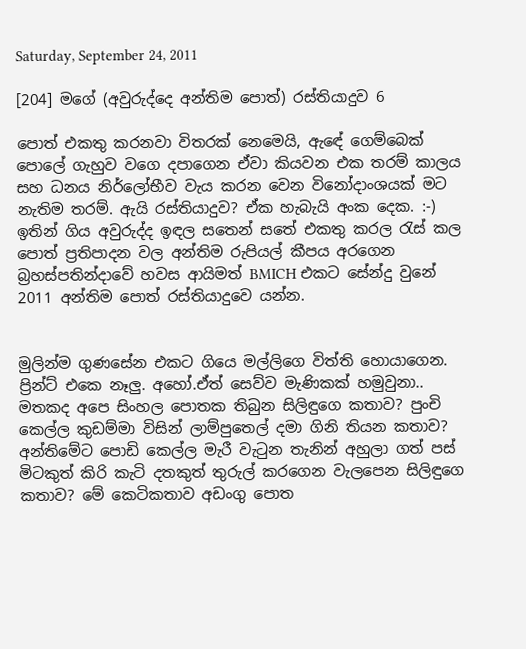Saturday, September 24, 2011

[204] මගේ (අවුරුද්දෙ අන්තිම පොත්) රස්තියාදුව 6

පොත් එකතු කරනවා විතරක් නෙමෙයි, ඇඳේ ගෙම්බෙක් පොලේ ගැහුව වගෙ දපාගෙන ඒවා කියවන එක තරම් කාලය සහ ධනය නිර්ලෝභීව වැය කරන වෙන විනෝදාංශයක් මට නැතිම තරම්. ඇයි රස්තියාදුව? ඒක හැබැයි අංක දෙක. :-) ඉතින් ගිය අවුරුද්ද ඉඳල සතෙන් සතේ එකතු කරල රැස් කල පොත් ප්‍රතිපාදන වල අන්තිම රුපියල් කීපය අරගෙන බ්‍රහස්පතින්දාවේ හවස ආයිමත් BMICH එකට සේන්දු වුනේ 2011 අන්තිම පොත් රස්තියාදුවෙ යන්න.


මුලින්ම ගුණසේන එකට ගියෙ මල්ලිගෙ විත්ති හොයාගෙන. ප්‍රින්ට් එකෙ නෑලු. අහෝ.ඒත් සෙව්ව මැණිකක් හමුවුනා.. මතකද අපෙ සිංහල පොතක තිබුන සිලිඳුගෙ කතාව? පුංචි කෙල්ල කුඩම්මා විසින් ලාම්පුතෙල් දමා ගිනි තියන කතාව? අන්තිමේට පොඩි කෙල්ල මැරී වැටුන තැනින් අහුලා ගත් පස් මිටකුත් කිරි කැටි දතකුත් තුරුල් කරගෙන වැලපෙන සිලිඳුගෙ කතාව? මේ කෙටිකතාව අඩංගු පොත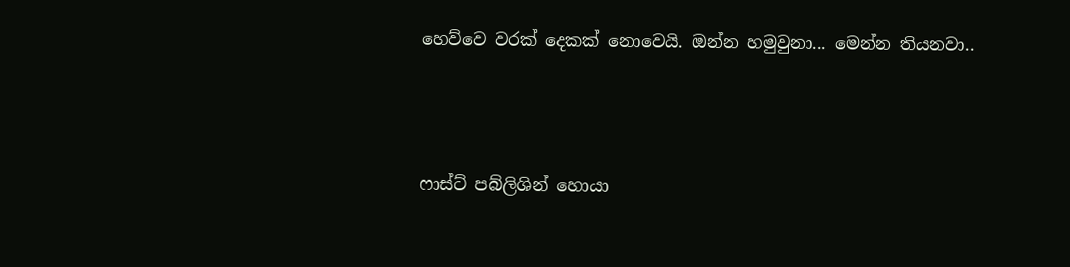හෙව්වෙ වරක් දෙකක් නොවෙයි. ඔන්න හමුවුනා... මෙන්න තියනවා..




ෆාස්ට් පබ්ලිශින් හොයා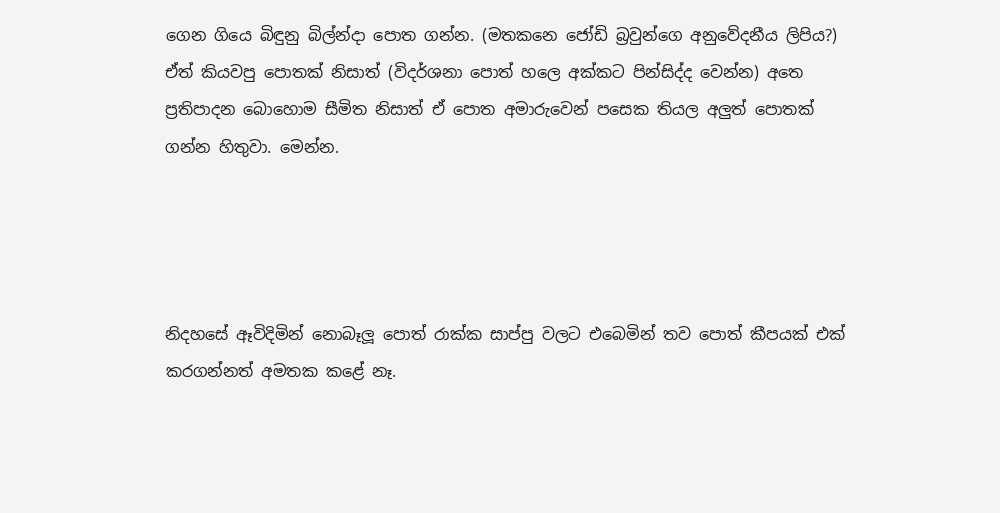ගෙන ගියෙ බිඳුනු බිල්න්දා පොත ගන්න. (මතකනෙ ජෝඩි බ්‍රවුන්ගෙ අනුවේදනීය ලිපිය?) ඒත් කියවපු පොතක් නිසාත් (විදර්ශනා පොත් හලෙ අක්කට පින්සිද්ද වෙන්න) අතෙ ප්‍රතිපාදන බොහොම සීමිත නිසාත් ඒ පොත අමාරුවෙන් පසෙක තියල අලුත් පොතක් ගන්න හිතුවා. මෙන්න.




නිදහසේ ඈවිදිමින් නොබෑලූ පොත් රාක්ක සාප්පු වලට එබෙමින් තව පොත් කීපයක් එක් කරගන්නත් අමතක කළේ නෑ.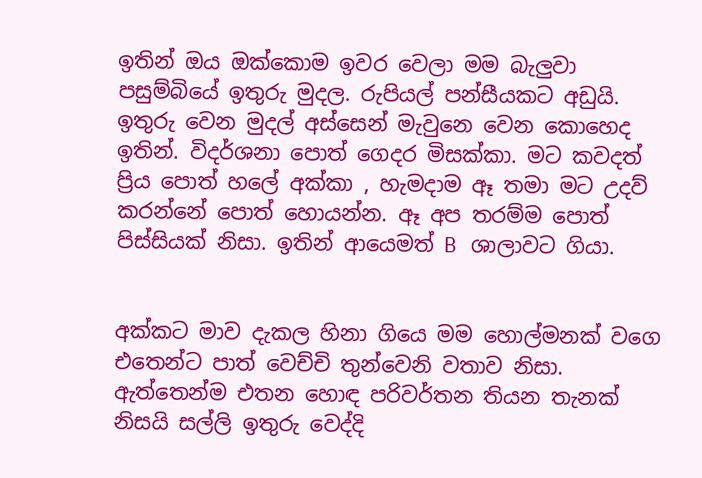ඉතින් ඔය ඔක්කොම ඉවර වෙලා මම බැලුවා පසුම්බියේ ඉතුරු මුදල. රුපියල් පන්සීයකට අඩුයි. ඉතුරු වෙන මුදල් අස්සෙන් මැවුනෙ වෙන කොහෙද ඉතින්. විදර්ශනා පොත් ගෙදර මිසක්කා. මට කවදත් ප්‍රිය පොත් හලේ අක්කා , හැමදාම ඈ තමා මට උදව් කරන්නේ පොත් හොයන්න. ඈ අප තරම්ම පොත් පිස්සියක් නිසා. ඉතින් ආයෙමත් B ශාලාවට ගියා.


අක්කට මාව දැකල හිනා ගියෙ මම හොල්මනක් වගෙ එතෙන්ට පාත් වෙච්චි තුන්වෙනි වතාව නිසා. ඇත්තෙන්ම එතන හොඳ පරිවර්තන තියන තැනක් නිසයි සල්ලි ඉතුරු වෙද්දි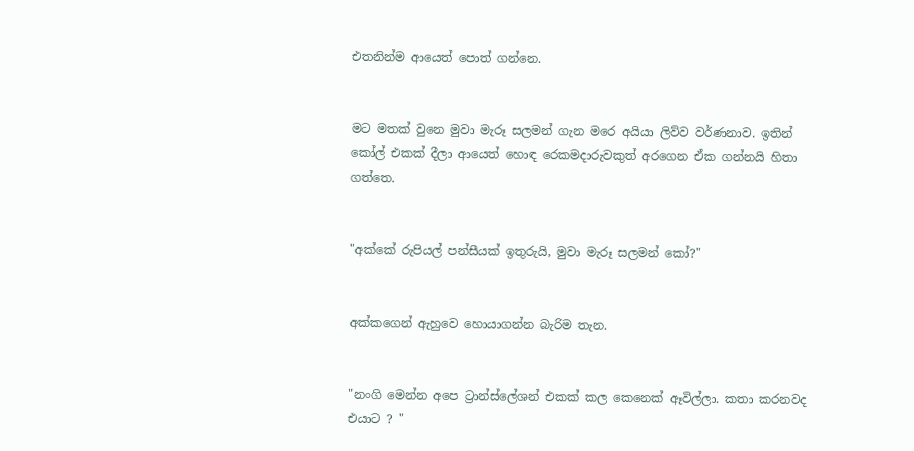එතනින්ම ආයෙත් පොත් ගන්නෙ.


මට මතක් වුනෙ මුවා මැරූ සලමන් ගැන මරෙ අයියා ලිව්ව වර්ණනාව. ඉතින් කෝල් එකක් දීලා ආයෙත් හොඳ රෙකමදාරුවකුත් අරගෙන ඒක ගන්නයි හිතා ගත්තෙ.


"අක්කේ රුපියල් පන්සීයක් ඉතුරුයි, මුවා මැරූ සලමන් කෝ?"


අක්කගෙන් ඇහුවෙ හොයාගන්න බැරිම තැන.


"නංගි මෙන්න අපෙ ට්‍රාන්ස්ලේශන් එකක් කල කෙනෙක් ඈවිල්ලා. කතා කරනවද එයාට ? "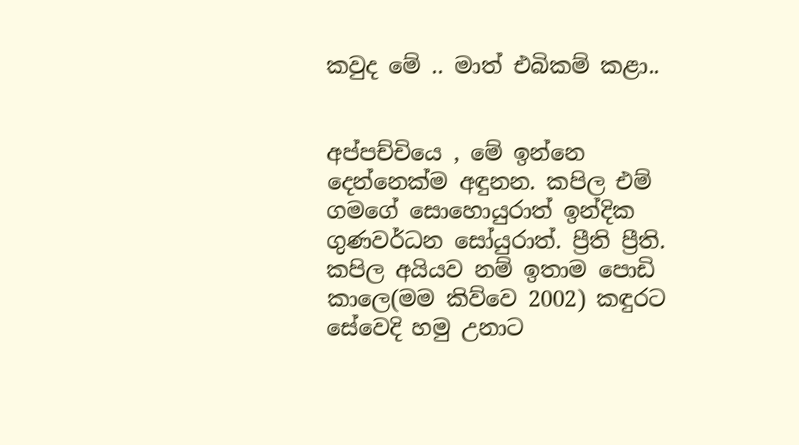කවුද මේ .. මාත් එබිකම් කළා..


අප්පච්චියෙ , මේ ඉන්නෙ දෙන්නෙක්ම අඳුනන. කපිල එම් ගමගේ සොහොයුරාත් ඉන්දික ගුණවර්ධන සෝයුරාත්. ප්‍රීති ප්‍රීති. කපිල අයියව නම් ඉතාම පොඩි කාලෙ(මම කිව්වෙ 2002) කඳුරට සේවෙදි හමු උනාට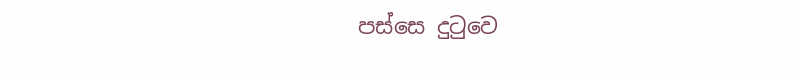පස්සෙ දුටුවෙ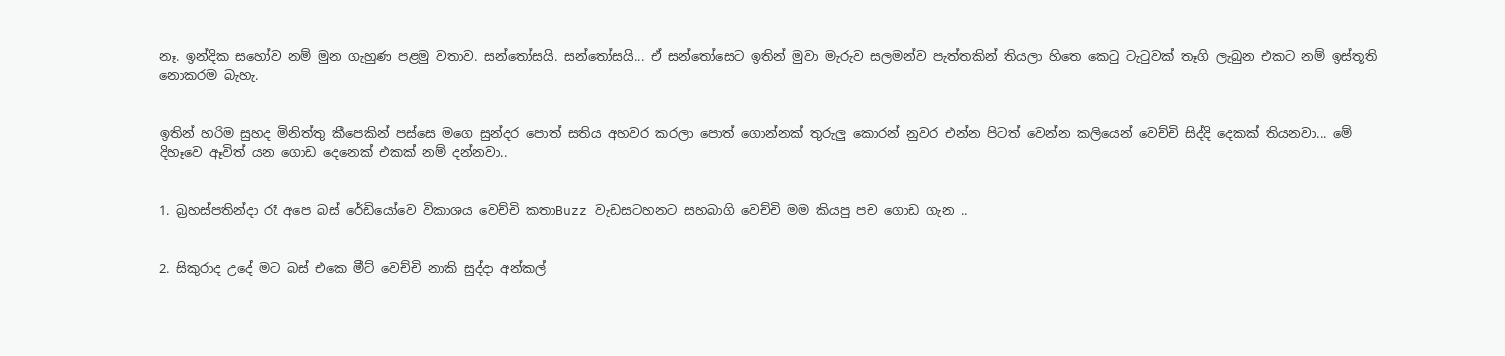නෑ. ඉන්දික සහෝව නම් මුන ගැහුණ පළමු වතාව. සන්තෝසයි. සන්තෝසයි... ඒ සන්තෝසෙට ඉතින් මුවා මැරුව සලමන්ව පැත්තකින් තියලා හිතෙ කෙටු ටැටුවක් තෑගි ලැබුන එකට නම් ඉස්තූති නොකරම බැහැ.


ඉතින් හරිම සුහද මිනිත්තු කීපෙකින් පස්සෙ මගෙ සුන්දර පොත් සතිය අහවර කරලා පොත් ගොන්නක් තුරුලු කොරන් නුවර එන්න පිටත් වෙන්න කලියෙන් වෙච්චි සිද්දි දෙකක් තියනවා... මේ දිහෑවෙ ඈවිත් යන ගොඩ දෙනෙක් එකක් නම් දන්නවා..


1. බ්‍රහස්පතින්දා රෑ අපෙ බස් රේඩියෝවෙ විකාශය වෙච්චි කතාBuzz වැඩසටහනට සහබාගි වෙච්චි මම කියපු පච ගොඩ ගැන ..


2. සිකුරාද උදේ මට බස් එකෙ මීට් වෙච්චි නාකි සුද්දා අන්කල්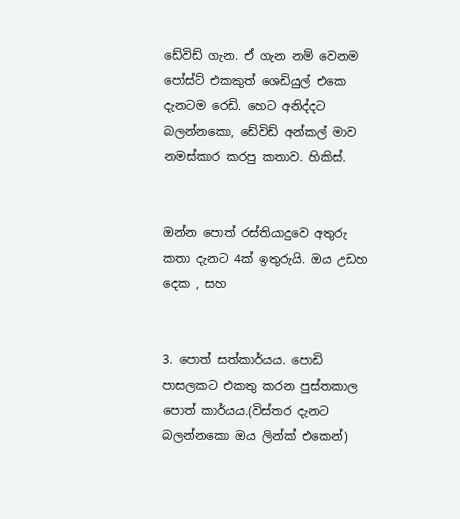ඩේවිඩ් ගැන. ඒ ගැන නම් වෙනම පෝස්ට් එකකුත් ශෙඩියුල් එකෙ දැනටම රෙඩි. හෙට අනිද්දට බලන්නකො, ඩේවිඩ් අන්කල් මාව නමස්කාර කරපු කතාව. හිකිස්.


ඔන්න පොත් රස්තියාදුවෙ අතුරු කතා දැනට 4ක් ඉතුරුයි. ඔය උඩහ දෙක , සහ


3. පොත් සත්කාර්යය. පොඩි පාසලකට එකතු කරන පුස්තකාල පොත් කාර්යය.(විස්තර දැනට බලන්නකො ඔය ලින්ක් එකෙන්)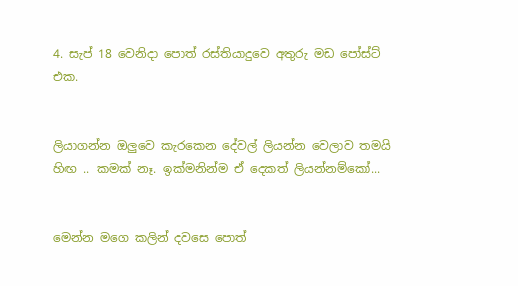4. සැප් 18 වෙනිදා පොත් රස්තියාදුවෙ අතුරු මඩ පෝස්ට් එක.


ලියාගන්න ඔලුවෙ කැරකෙන දේවල් ලියන්න වෙලාව තමයි හිඟ .. කමක් නෑ. ඉක්මනින්ම ඒ දෙකත් ලියන්නම්කෝ...


මෙන්න මගෙ කලින් දවසෙ පොත්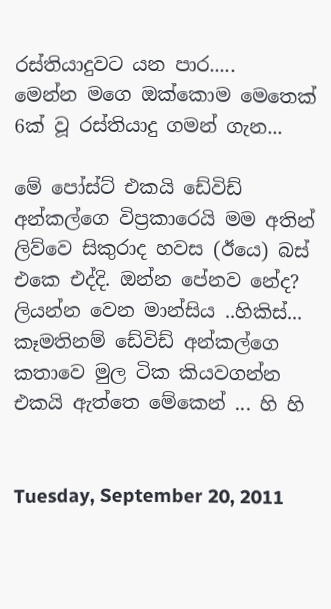රස්තියාදුවට යන පාර.....
මෙන්න මගෙ ඔක්කොම මෙතෙක් 6ක් වූ රස්තියාදු ගමන් ගැන...

මේ පෝස්ට් එකයි ඩේවිඩ් අන්කල්ගෙ විප්‍රකාරෙයි මම අතින් ලිව්වෙ සිකුරාද හවස (ඊයෙ) බස් එකෙ එද්දි. ඔන්න පේනව නේද? ලියන්න වෙන මාන්සිය ..හිකිස්... කෑමතිනම් ඩේවිඩ් අන්කල්ගෙ කතාවෙ මුල ටික කියවගන්න එකයි ඇත්තෙ මේකෙන් ... හි හි


Tuesday, September 20, 2011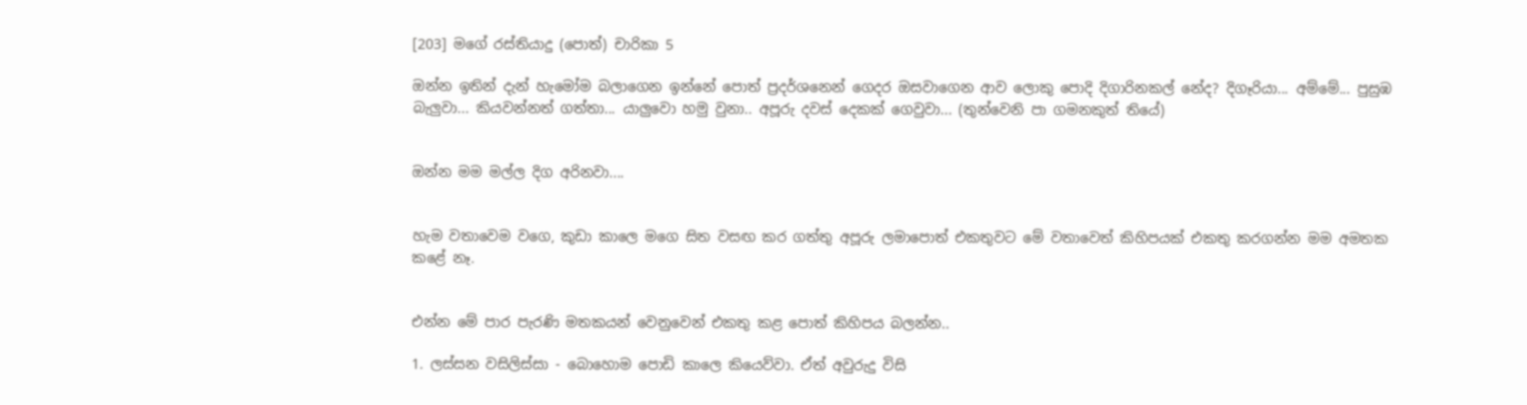[203] මගේ රස්තියාදු (පොත්) චාරිකා 5

ඔන්න ඉතින් දැන් හැමෝම බලාගෙන ඉන්නේ පොත් ප්‍රදර්ශනෙන් ගෙදර ඔසවාගෙන ආව ලොකු පොදි දිගාරිනකල් නේද? දිගෑරියා... අම්මේ... පුසුඹ බැලුවා... කියවන්නත් ගත්තා... යාලුවො හමු වුනා.. අපූරු දවස් දෙකක් ගෙවුවා... (තුන්වෙනි පා ගමනකුත් තියේ)


ඔන්න මම මල්ල දිග අරිනවා....


හැම වතාවෙම වගෙ, කුඩා කාලෙ මගෙ සිත වසඟ කර ගත්තු අපූරු ලමාපොත් එකතුවට මේ වතාවෙත් කිහිපයක් එකතු කරගන්න මම අමතක කළේ නෑ.


එන්න මේ පාර පැරණි මතකයන් වෙනුවෙන් එකතු කළ පොත් කිහිපය බලන්න..

1. ලස්සන වසිලිස්සා - බොහොම පොඩි කාලෙ කියෙව්වා. ඒත් අවුරුදු විසි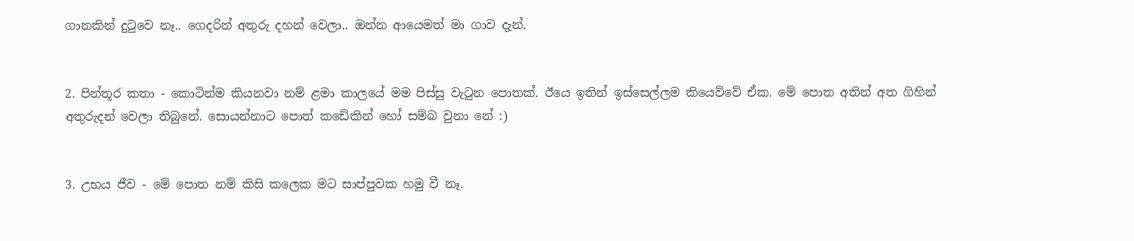ගානකින් දුටුවෙ නෑ.. ගෙදරින් අතුරු දහන් වෙලා.. ඔන්න ආයෙමත් මා ගාව දැන්.


2. පින්තූර කතා - කොටින්ම කියනවා නම් ළමා කාලයේ මම පිස්සු වැටුන පොතක්. ඊයෙ ඉතින් ඉස්සෙල්ලම කියෙව්වේ ඒක. මේ පොත අතින් අත ගිහින් අතුරුදන් වෙලා තිබුනේ. සොයන්නාට පොත් කඩේකින් හෝ සම්බ වුනා නේ :)


3. උභය ජීව - මේ පොත නම් කිසි කලෙක මට සාප්පුවක හමු වී නෑ.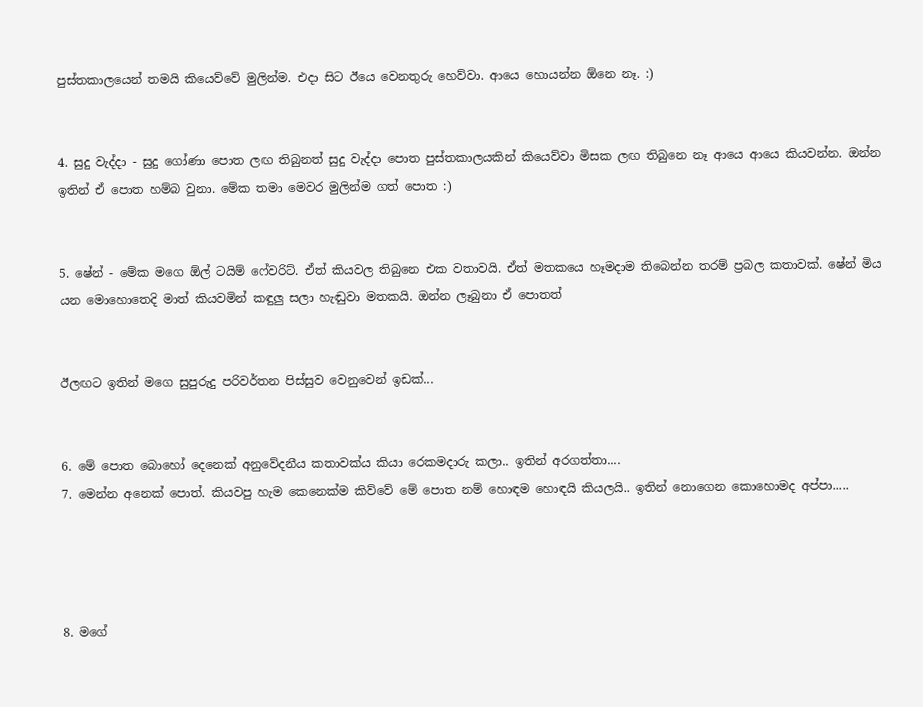පුස්තකාලයෙන් තමයි කියෙව්වේ මුලින්ම. එදා සිට ඊයෙ වෙනතුරු හෙව්වා. ආයෙ හොයන්න ඕනෙ නෑ. :)


4. සුදු වැද්දා - සුදු ගෝණා පොත ලඟ තිබුනත් සුදු වැද්දා පොත පුස්තකාලයකින් කියෙව්වා මිසක ලඟ තිබුනෙ නෑ ආයෙ ආයෙ කියවන්න. ඔන්න ඉතින් ඒ පොත හම්බ වුනා. මේක තමා මෙවර මුලින්ම ගත් පොත :)


5. ෂේන් - මේක මගෙ ඕල් ටයිම් ෆේවරිට්. ඒත් කියවල තිබුනෙ එක වතාවයි. ඒත් මතකයෙ හෑමදාම තිබෙන්න තරම් ප්‍රබල කතාවක්. ෂේන් මිය යන මොහොතෙදි මාත් කියවමින් කඳුලු සලා හැඬුවා මතකයි. ඔන්න ලෑබුනා ඒ පොතත්


ඊලඟට ඉතින් මගෙ සුපුරුදු පරිවර්තන පිස්සුව වෙනුවෙන් ඉඩක්...


6. මේ පොත බොහෝ දෙනෙක් අනුවේදනීය කතාවක්ය කියා රෙකමදාරු කලා.. ඉතින් අරගත්තා....
7. මෙන්න අනෙක් පොත්. කියවපු හැම කෙනෙක්ම කිව්වේ මේ පොත නම් හොඳම හොඳයි කියලයි.. ඉතින් නොගෙන කොහොමද අප්පා.....




8. මගේ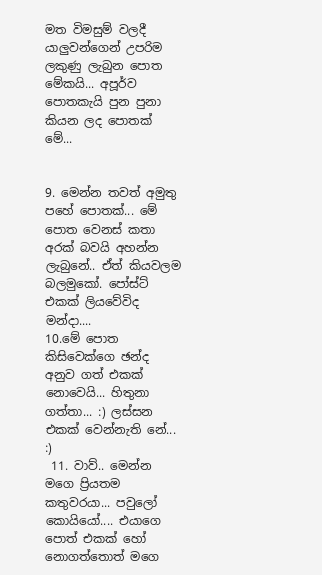මත විමසුම් වලදී යාලුවන්ගෙන් උපරිම ලකුණු ලැබුන පොත මේකයි... අපූර්ව පොතකැයි පුන පුනා කියන ලද පොතක් මේ...


9. මෙන්න තවත් අමුතු පහේ පොතක්... මේ පොත වෙනස් කතා අරක් බවයි අහන්න ලැබුනේ.. ඒත් කියවලම බලමුකෝ. පෝස්ට් එකක් ලියවේවිද මන්දා....
10.මේ පොත කිසිවෙක්ගෙ ඡන්ද අනුව ගත් එකක් නොවෙයි... හිතුනා ගත්තා... :) ලස්සන එකක් වෙන්නැති නේ... :)
 11. වාව්.. මෙන්න මගෙ ප්‍රියතම කතුවරයා... පවුලෝ කොයියෝ.... එයාගෙ පොත් එකක් හෝ නොගත්තොත් මගෙ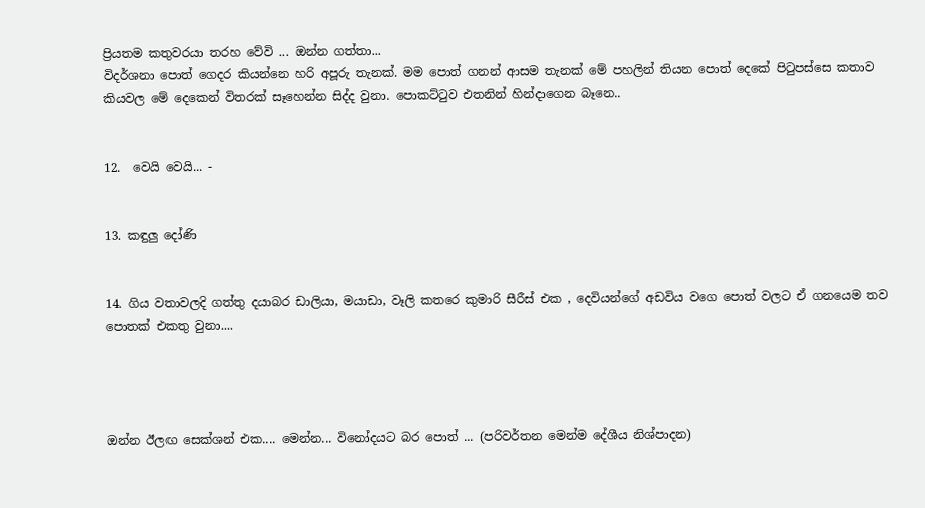ප්‍රියතම කතුවරයා තරහ වේවි ... ඔන්න ගත්තා...
විදර්ශනා පොත් ගෙදර කියන්නෙ හරි අපූරු තැනක්. මම පොත් ගනන් ආසම තැනක් මේ පහලින් තියන පොත් දෙකේ පිටුපස්සෙ කතාව කියවල මේ දෙකෙන් විතරක් සෑහෙන්න සිද්ද වුනා. පොකට්ටුව එතනින් හින්දාගෙන බෑනෙ..


12.  වෙයි වෙයි... -


13. කඳුලු දෝණි


14. ගිය වතාවලදි ගත්තු දයාබර ඩාලියා, මයාඩා, වෑලි කතරෙ කුමාරි සීරීස් එක , දෙවියන්ගේ අඩවිය වගෙ පොත් වලට ඒ ගනයෙම තව පොතක් එකතු වුනා....




ඔන්න ඊලඟ සෙක්ශන් එක.... මෙන්න... විනෝදයට බර පොත් ... (පරිවර්තන මෙන්ම දේශීය නිශ්පාදන)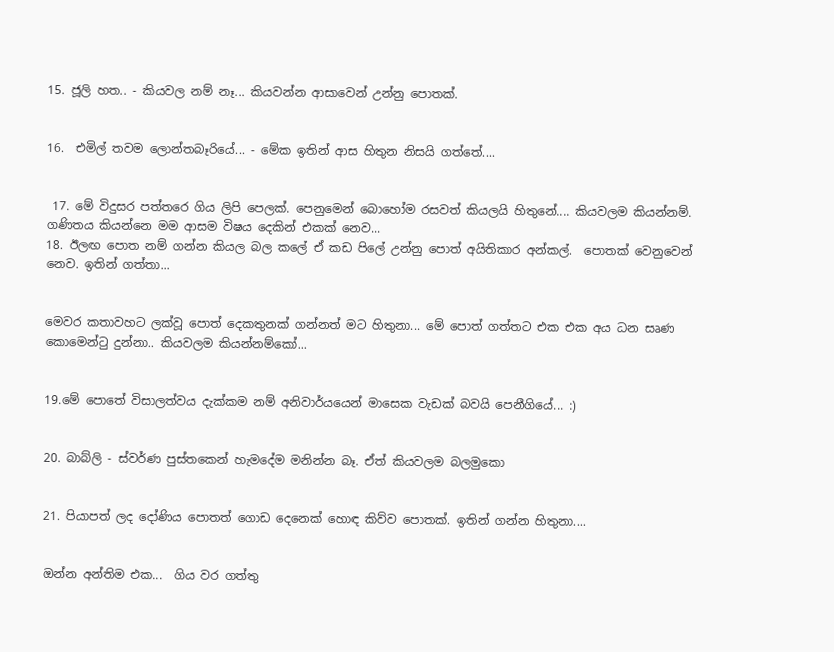15. ජූලි හත.. - කියවල නම් නෑ... කියවන්න ආසාවෙන් උන්නු පොතක්.


16.  එමිල් තවම ලොන්තබෑරියේ... - මේක ඉතින් ආස හිතුන නිසයි ගත්තේ....


 17. මේ විදුසර පත්තරෙ ගිය ලිපි පෙලක්. පෙනුමෙන් බොහෝම රසවත් කියලයි හිතුනේ.... කියවලම කියන්නම්. ගණිතය කියන්නෙ මම ආසම විෂය දෙකින් එකක් නෙව...
18. ඊලඟ පොත නම් ගන්න කියල බල කලේ ඒ කඩ පිලේ උන්නු පොත් අයිතිකාර අන්කල්.  පොතක් වෙනුවෙන් නෙව. ඉතින් ගත්තා...


මෙවර කතාවහට ලක්වූ පොත් දෙකතුනක් ගන්නත් මට හිතුනා... මේ පොත් ගත්තට එක එක අය ධන සෘණ කොමෙන්ටු දුන්නා.. කියවලම කියන්නම්කෝ...


19.මේ පොතේ විසාලත්වය දැක්කම නම් අනිවාර්යයෙන් මාසෙක වැඩක් බවයි පෙනීගියේ... :)


20. බාබ්ලි - ස්ව‍ර්ණ පුස්තකෙන් හැමදේම මනින්න බෑ. ඒත් කියවලම බලමුකො


21. පියාපත් ලද දෝණිය පොතත් ගොඩ දෙනෙක් හොඳ කිව්ව පොතක්. ඉතින් ගන්න හිතුනා....


ඔන්න අන්තිම එක...  ගිය වර ගත්තු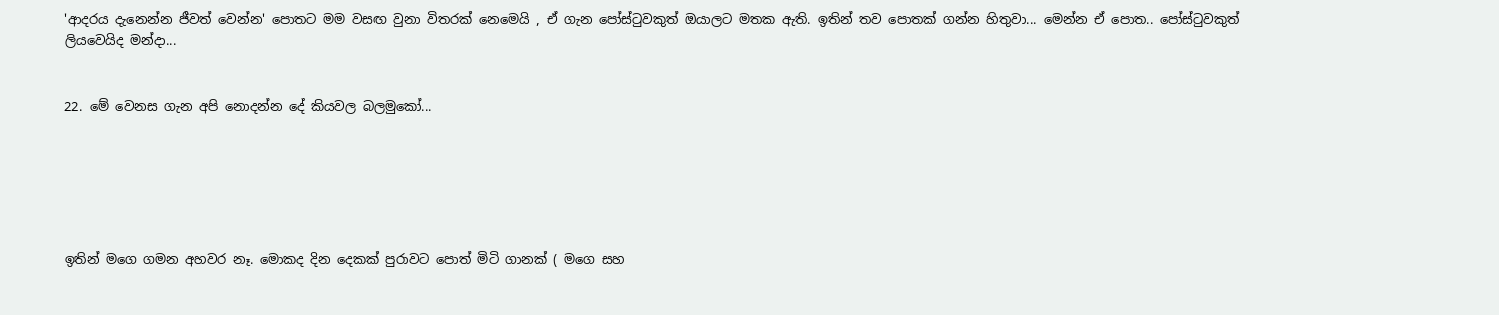'ආදරය දැනෙන්න ජීවත් වෙන්න' පොතට මම වසඟ වුනා විතරක් නෙමෙයි , ඒ ගැන පෝස්ටුවකුත් ඔයාලට මතක ඇති. ඉතින් තව පොතක් ගන්න හිතුවා... මෙන්න ඒ පොත.. පෝස්ටුවකුත් ලියවෙයිද මන්දා...


22. මේ වෙනස ගැන අපි නොදන්න දේ කියවල බලමුකෝ...






ඉතින් මගෙ ගමන අහවර නෑ. මොකද දින දෙකක් පුරාවට පොත් මිටි ගානක් ( මගෙ සහ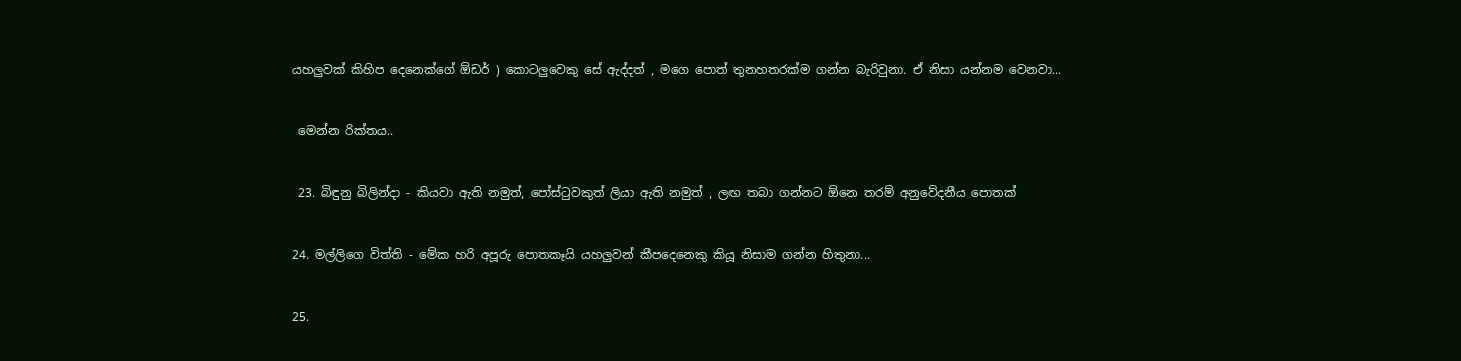යහලුවක් කිහිප දෙනෙක්ගේ ඕඩර් ) කොටලුවෙකු සේ ඇද්දත් , මගෙ පොත් තුනහතරක්ම ගන්න බැරිවුනා. ඒ නිසා යන්නම වෙනවා...


 මෙන්න රික්තය..


 23. බිඳුනු බිලින්දා - කියවා ඇති නමුත්, පෝස්ටුවකුත් ලියා ඇති නමුත් , ලඟ තබා ගන්නට ඕනෙ තරම් අනුවේදනීය පොතක්


24. මල්ලිගෙ විත්ති - මේක හරි අපූරු පොතකෑයි යහලුවන් කීපදෙනෙකු කියූ නිසාම ගන්න හිතුනා...


25.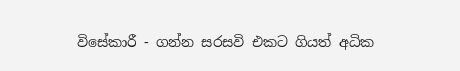විසේකාරී - ගන්න සරසවි එකට ගියත් අධික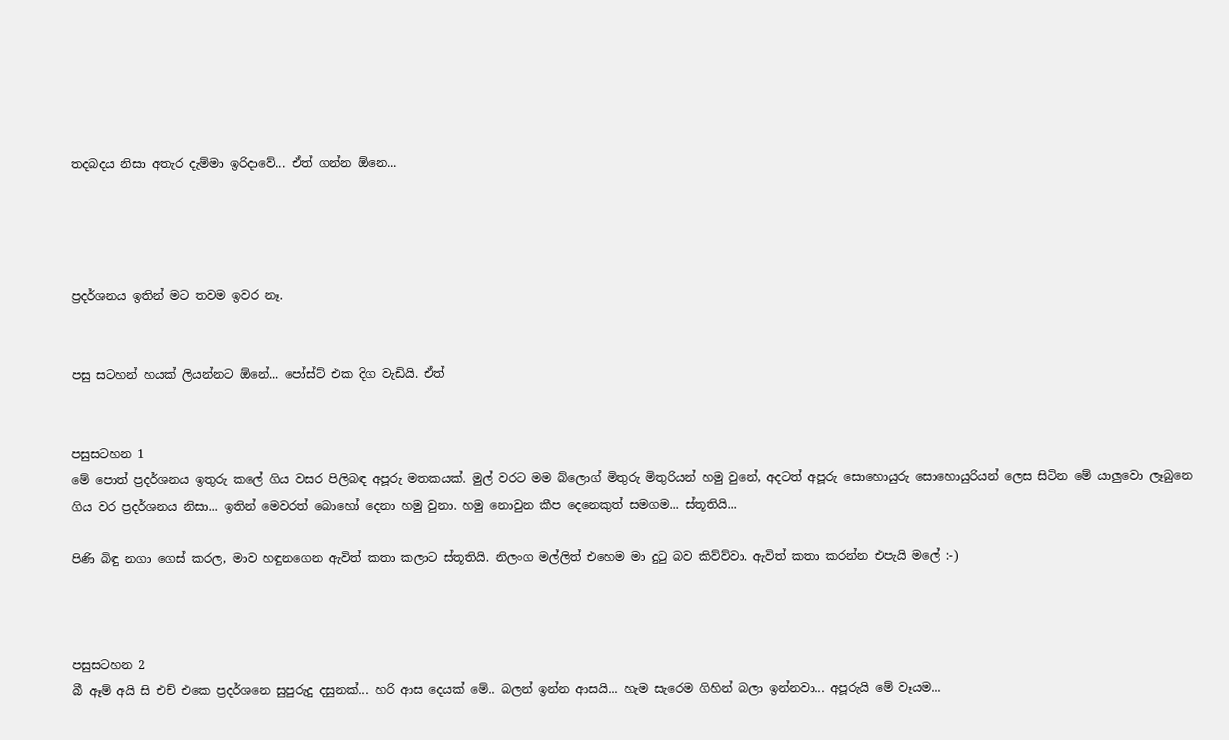තදබදය නිසා අතැර දැම්මා ඉරිදාවේ... ඒත් ගන්න ඕනෙ...




ප්‍රදර්ශනය ඉතින් මට තවම ඉවර නෑ.


පසු සටහන් හයක් ලියන්නට ඕනේ... පෝස්ට් එක දිග වැඩියි. ඒත්


පසුසටහන 1
මේ පොත් ප්‍රදර්ශනය ඉතුරු කලේ ගිය වසර පිලිබඳ අපූරු මතකයක්. මුල් වරට මම බ්ලොග් මිතුරු මිතුරියන් හමු වුනේ, අදටත් අපූරු සොහොයුරු සොහොයුරියන් ලෙස සිටින මේ යාලුවො ලෑබුනෙ ගිය වර ප්‍රදර්ශනය නිසා... ඉතින් මෙවරත් බොහෝ දෙනා හමු වුනා. හමු නොවුන කීප දෙනෙකුත් සමගම... ස්තූතියි...

පිණි බිඳු නගා ගෙස් කරල, මාව හඳුනගෙන ඇවිත් කතා කලාට ස්තූතියි. නිලංග මල්ලිත් එහෙම මා දුටු බව කිව්ව්වා. ඇවිත් කතා කරන්න එපැයි මලේ :-)



පසුසටහන 2
බී ඈම් අයි සි එච් එකෙ ප්‍රදර්ශනෙ සුපුරුදු දසුනක්... හරි ආස දෙයක් මේ.. බලන් ඉන්න ආසයි... හැම සැරෙම ගිහින් බලා ඉන්නවා... අපූරුයි මේ වෑයම...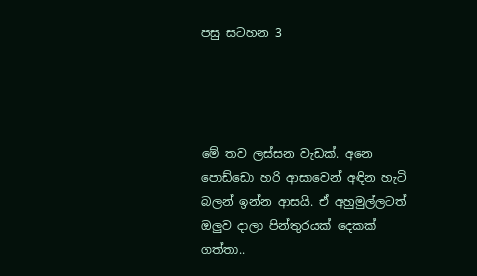පසු සටහන 3




මේ තව ලස්සන වැඩක්. අනෙ පොඩ්ඩො හරි ආසාවෙන් අඳින හැටි බලන් ඉන්න ආසයි. ඒ අහුමුල්ලටත් ඔලුව දාලා පින්තුරයක් දෙකක් ගත්තා..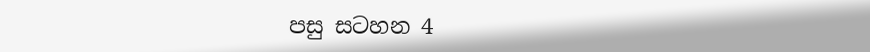පසු සටහන 4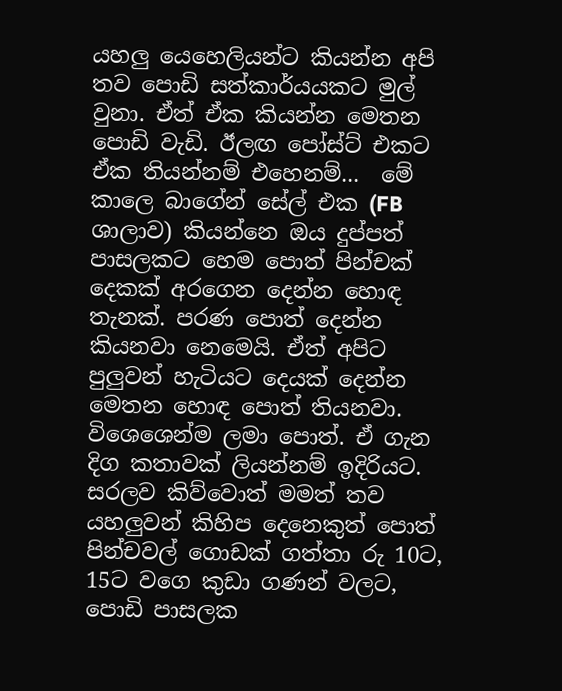යහලු යෙහෙලියන්ට කියන්න අපි තව පොඩි සත්කාර්යයකට මුල් වුනා. ඒත් ඒක කියන්න මෙතන පොඩි වැඩි. ඊලඟ පෝස්ට් එකට ඒක තියන්නම් එහෙනම්...  මේ කාලෙ බාගේන් සේල් එක (FB ශාලාව) කියන්නෙ ඔය දුප්පත් පාසලකට හෙම පොත් පින්චක් දෙකක් අරගෙන දෙන්න හොඳ තැනක්. පරණ පොත් දෙන්න කියනවා නෙමෙයි. ඒත් අපිට පුලුවන් හැටියට දෙයක් දෙන්න මෙතන හොඳ පොත් තියනවා. විශෙශෙන්ම ලමා පොත්. ඒ ගැන දිග කතාවක් ලියන්නම් ඉදිරියට.
සරලව කිව්වොත් මමත් තව යහලුවන් කිහිප දෙනෙකුත් පොත් පින්චවල් ගොඩක් ගත්තා රු 10ට, 15ට වගෙ කුඩා ගණන් වලට, පොඩි පාසලක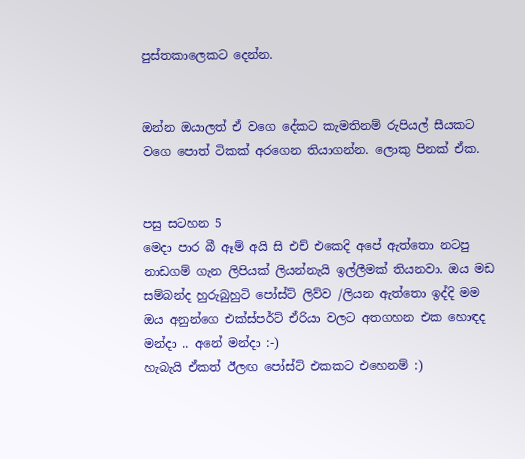පුස්තකාලෙකට දෙන්න.


ඔන්න ඔයාලත් ඒ වගෙ දේකට කැමතිනම් රුපියල් සීයකට වගෙ පොත් ටිකක් අරගෙන තියාගන්න. ලොකු පිනක් ඒක.


පසු සටහන 5
මෙදා පාර බී ඈම් අයි සි එච් එකෙදි අපේ ඇත්තො නටපු නාඩගම් ගැන ලිපියක් ලියන්නැයි ඉල්ලීමක් තියනවා. ඔය මඩ සම්බන්ද හුරුබුහුටි පෝස්ට් ලිව්ව /ලියන ඇත්තො ඉද්දි මම ඔය අනුන්ගෙ එක්ස්පර්ට් ඒරියා වලට අතගහන එක හොඳද මන්දා .. අනේ මන්දා :-)
හැබැයි ඒකත් ඊලඟ පෝස්ට් එකකට එහෙනම් :)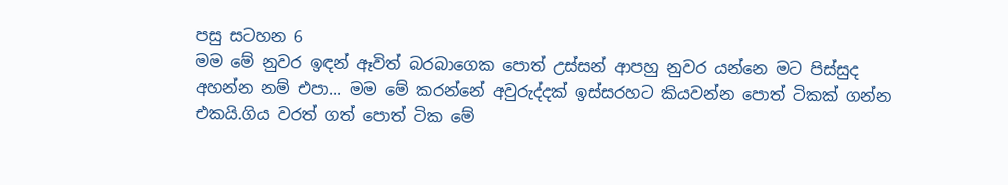පසු සටහන 6
මම මේ නුවර ඉඳන් ඈවිත් බරබාගෙක පොත් උස්සන් ආපහු නුවර යන්නෙ මට පිස්සුද අහන්න නම් එපා... මම මේ කරන්නේ අවුරුද්දක් ඉස්සරහට කියවන්න පොත් ටිකක් ගන්න එකයි.ගිය වරත් ගත් පොත් ටික මේ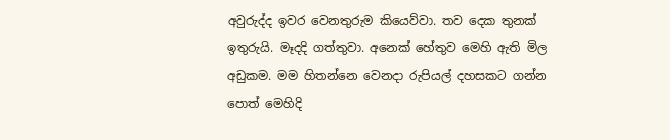අවුරුද්ද ඉවර වෙනතුරුම කියෙව්වා. තව දෙක තුනක් ඉතුරුයි. මෑදදි ගත්තුවා. අනෙක් හේතුව මෙහි ඇති මිල අඩුකම. මම හිතන්නෙ වෙනදා රුපියල් දහසකට ගන්න පොත් මෙහිදි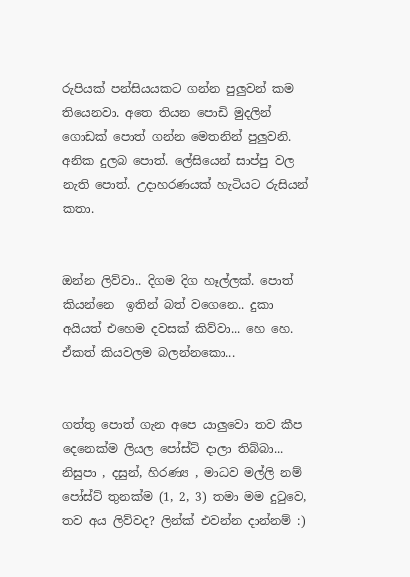රුපියක් පන්සියයකට ගන්න පුලුවන් කම තියෙනවා. අතෙ තියන පොඩි මුදලින් ගොඩක් පොත් ගන්න මෙතනින් පුලුවනි. අනික දුලබ පොත්. ලේසියෙන් සාප්පු වල නැති පොත්. උදාහරණයක් හැටියට රුසියන් කතා.


ඔන්න ලිව්වා.. දිගම දිග හෑල්ලක්. පොත් කියන්නෙ  ඉතින් බත් වගෙනෙ.. දුකා අයියත් එහෙම දවසක් කිව්වා... හෙ හෙ. ඒකත් කියවලම බලන්නකො...


ගත්තු පොත් ගැන අපෙ යාලුවො තව කීප දෙනෙක්ම ලියල පෝස්ට් දාලා තිබ්බා... නිසුපා , දසුන්, හිරණ්‍ය , මාධව මල්ලි නම් පෝස්ට් තුනක්ම (1, 2, 3) තමා මම දුටුවෙ, තව අය ලිව්වද? ලින්ක් එවන්න දාන්නම් :)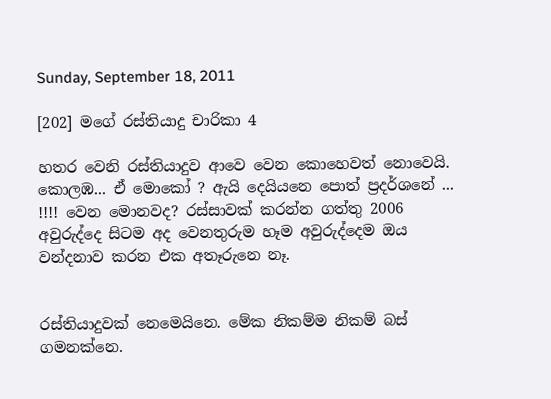Sunday, September 18, 2011

[202] මගේ රස්තියාදු චාරිකා 4

හතර වෙනි රස්තියාදුව ආවෙ වෙන කොහෙවත් නොවෙයි. කොලඹ... ඒ මොකෝ ? ඇයි දෙයියනෙ පොත් ප්‍රදර්ශනේ ... !!!! වෙන මොනවද? රස්සාවක් කරන්න ගත්තු 2006 අවුරුද්දෙ සිටම අද වෙනතුරුම හෑම අවුරුද්දෙම ඔය වන්දනාව කරන එක අතෑරුනෙ නෑ.


රස්තියාදුවක් නෙමෙයිනෙ. මේක නිකම්ම නිකම් බස් ගමනක්නෙ.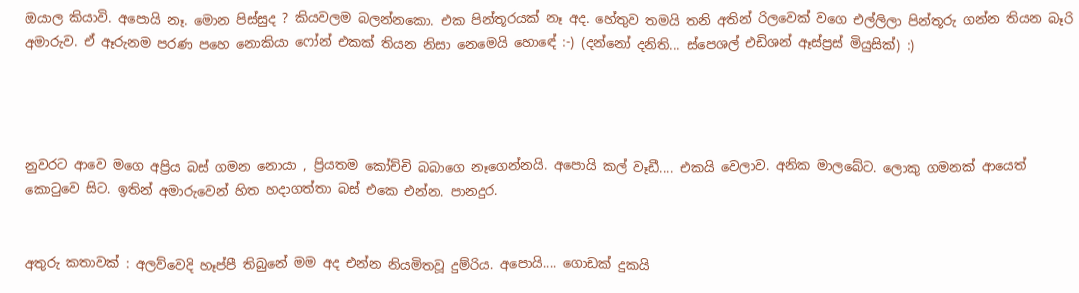ඔයාල කියාවි. අපොයි නෑ. මොන පිස්සුද ? කියවලම බලන්නකො. එක පින්තූරයක් නෑ අද. හේතුව තමයි තනි අතින් රිලවෙක් වගෙ එල්ලිලා පින්තූරු ගන්න තියන බෑරි අමාරුව. ඒ ඈරුනම පරණ පහෙ නොකියා ෆෝන් එකක් තියන නිසා නෙමෙයි හොඳේ :-) (දන්නෝ දනිති... ස්පෙශල් එඩිශන් ඈස්ප්‍රස් මියුසික්) :)




නුවරට ආවෙ මගෙ අප්‍රිය බස් ගමන නොයා , ප්‍රියතම කෝච්චි බබාගෙ නෑගෙන්නයි. අපොයි කල් වෑඩී.... එකයි වෙලාව. අනික මාලබේට. ලොකු ගමනක් ආයෙත් කොටුවෙ සිට. ඉතින් අමාරුවෙන් හිත හදාගත්තා බස් එකෙ එන්න. පානදුර.


අතුරු කතාවක් : අලව්වෙදි හෑප්පී තිබුනේ මම අද එන්න නියමිතවූ දුම්රිය. අපොයි.... ගොඩක් දුකයි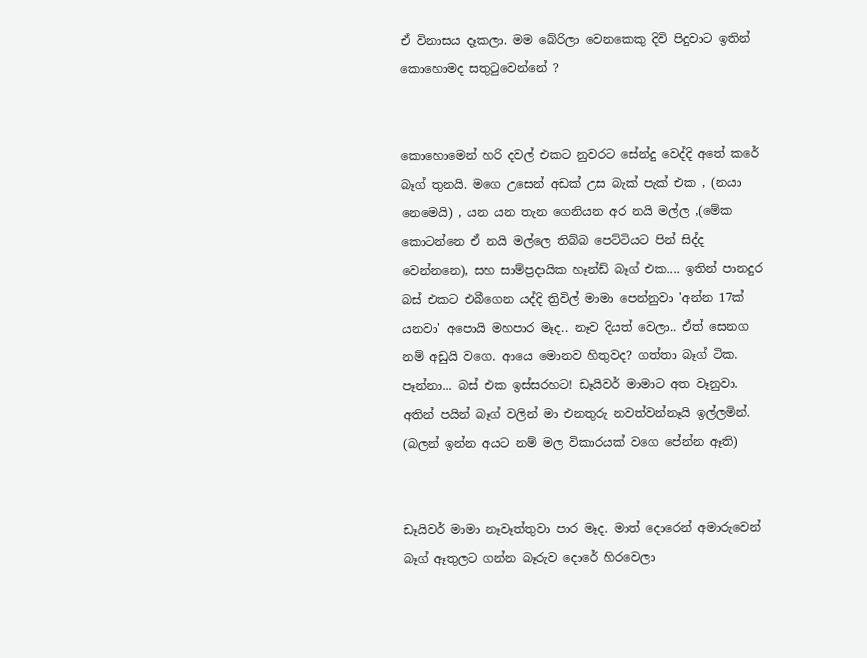ඒ විනාසය දෑකලා. මම බේරිලා වෙනකෙකු දිවි පිදුවාට ඉතින් කොහොමද සතුටුවෙන්නේ ?


කොහොමෙන් හරි දවල් එකට නුවරට සේන්දු වෙද්දි අතේ කරේ බෑග් තුනයි. මගෙ උසෙන් අඩක් උස බැක් පැක් එක , (නයා නෙමෙයි) , යන යන තැන ගෙනියන අර නයි මල්ල ,(මේක කොටන්නෙ ඒ නයි මල්ලෙ තිබ්බ පෙට්ටියට පින් සිද්ද වෙන්නනෙ), සහ සාම්ප්‍රදායික හෑන්ඩ් බෑග් එක.... ඉතින් පානදුර බස් එකට එබීගෙන යද්දි ත්‍රිවිල් මාමා පෙන්නුවා 'අන්න 17ක් යනවා' අපොයි මහපාර මෑද.. නෑව දියත් වෙලා.. ඒත් සෙනග නම් අඩුයි වගෙ. ආයෙ මොනව හිතුවද? ගත්තා බෑග් ටික. පෑන්නා... බස් එක ඉස්සරහට! ඩෑයිවර් මාමාට අත වෑනුවා. අතින් පයින් බෑග් වලින් මා එනතුරු නවත්වන්නෑයි ඉල්ලමින්. (බලන් ඉන්න අයට නම් මල විකාරයක් වගෙ පේන්න ඈති)


ඩෑයිවර් මාමා නෑවෑත්තුවා පාර මෑද. මාත් දොරෙන් අමාරුවෙන් බෑග් ඈතුලට ගන්න බෑරුව දොරේ හිරවෙලා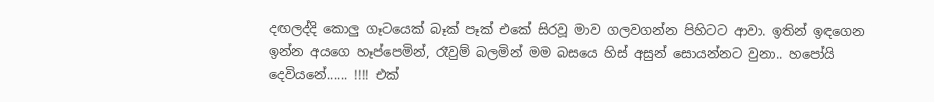දඟලද්දි කොලු ගෑටයෙක් බෑක් පෑක් එකේ සිරවූ මාව ගලවගන්න පිහිටට ආවා. ඉතින් ඉඳගෙන ඉන්න අයගෙ හෑප්පෙමින්, රෑවුම් බලමින් මම බසයෙ හිස් අසුන් සොයන්නට වුනා.. හපෝයි දෙවියනේ...... !!!! එක්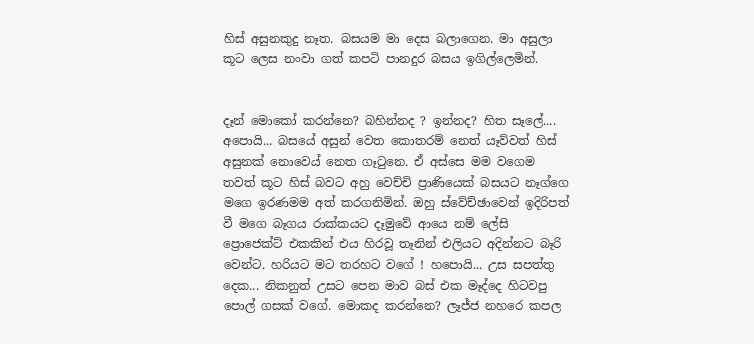හිස් අසුනකුදු නෑත. බසයම මා දෙස බලාගෙන. මා අසුලා කූට ලෙස නංවා ගත් කපටි පානදුර බසය ඉගිල්ලෙමින්.


දෑන් මොකෝ කරන්නෙ? බහින්නද ? ඉන්නද? හිත සෑලේ.... අපොයි... බසයේ අසුන් වෙත කොතරම් නෙත් යෑව්වත් හිස් අසුනක් නොවෙය් නෙත ගෑටුනෙ. ඒ අස්සෙ මම වගෙම තවත් කූට හිස් බවට අහු වෙච්චි ප්‍රාණියෙක් බසයට නෑග්ගෙ මගෙ ඉරණමම අත් කරගනිමින්. ඔහු ස්වේච්ඡාවෙන් ඉදිරිපත් වී මගෙ බෑගය රාක්කයට දෑමුවේ ආයෙ නම් ලේසි ප්‍රොජෙක්ට් එකකින් එය හිරවූ තෑනින් එලියට අදින්නට බෑරි වෙන්ට. හරියට මට තරහට වගේ ! හපොයි... උස සපත්තු දෙක... නිකනුත් උසට පෙන මාව බස් එක මෑද්දෙ හිටවපු පොල් ගසක් වගේ. මොකද කරන්නෙ? ලෑජ්ජ නහරෙ කපල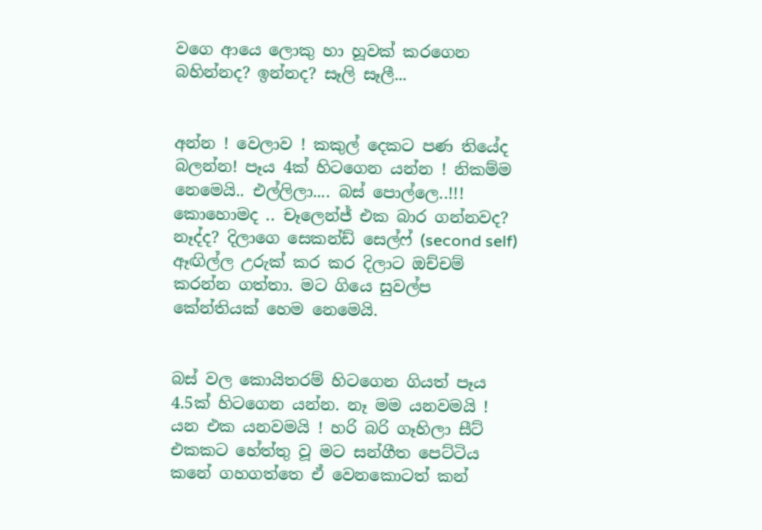වගෙ ආයෙ ලොකු හා හූවක් කරගෙන බහින්නද? ඉන්නද? සෑලි සෑලී...


අන්න ! වෙලාව ! කකුල් දෙකට පණ තියේද බලන්න! පෑය 4ක් හිටගෙන යන්න ! නිකම්ම නෙමෙයි.. එල්ලිලා.... බස් පොල්ලෙ..!!! කොහොමද .. චෑලෙන්ජ් එක බාර ගන්නවද? නෑද්ද? දිලාගෙ සෙකන්ඩ් සෙල්ෆ් (second self) ඈඟිල්ල උරුක් කර කර දිලාට ඔච්චම් කරන්න ගත්තා. මට ගියෙ සුවල්ප කේන්තියක් හෙම නෙමෙයි.


බස් වල කොයිතරම් හිටගෙන ගියත් පෑය 4.5ක් හිටගෙන යන්න. නෑ මම යනවමයි ! යන එක යනවමයි ! හරි බරි ගෑහිලා සීට් එකකට හේත්තු වූ මට සන්ගීත පෙට්ටිය කනේ ගහගත්තෙ ඒ වෙනකොටත් කන්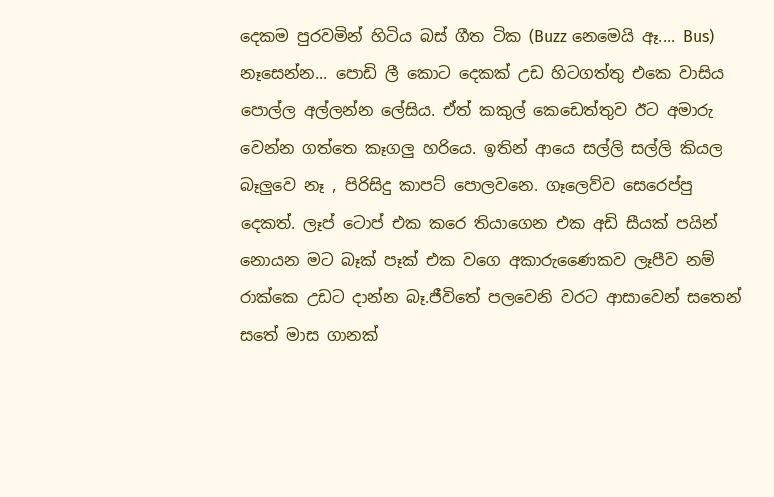දෙකම පුරවමින් හිටිය බස් ගීත ටික (Buzz නෙමෙයි ඈ.... Bus) නෑසෙන්න... පොඩි ලී කොට දෙකක් උඩ හිටගත්තු එකෙ වාසිය පොල්ල අල්ලන්න ලේසිය. ඒත් කකුල් කෙඩෙත්තුව ඊට අමාරු වෙන්න ගත්තෙ කෑගලු හරියෙ. ඉතින් ආයෙ සල්ලි සල්ලි කියල බෑලුවෙ නෑ , පිරිසිදු කාපට් පොලවනෙ. ගෑලෙව්ව සෙරෙප්පු දෙකත්. ලෑප් ටොප් එක කරෙ තියාගෙන එක අඩි සීයක් පයින් නොයන මට බෑක් පෑක් එක වගෙ අකාරුණෛකව ලෑපීව නම් රාක්කෙ උඩට දාන්න බෑ.ජීවිතේ පලවෙනි වරට ආසාවෙන් සතෙන් සතේ මාස ගානක්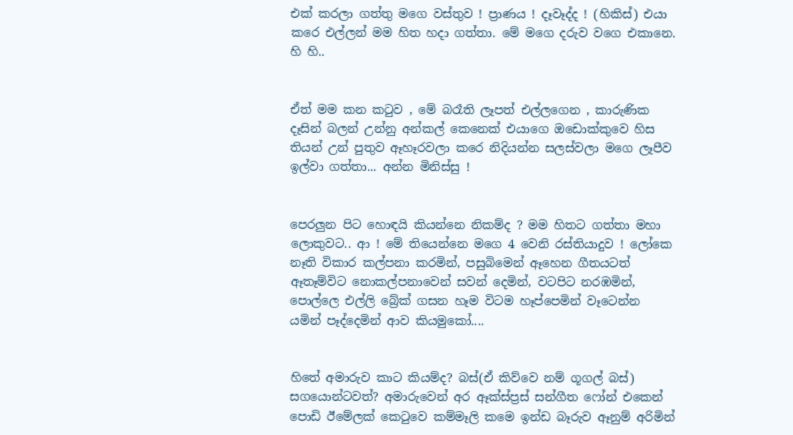එක් කරලා ගත්තු මගෙ වස්තුව ! ප්‍රාණය ! දෑවෑද්ද ! (හිකිස්) එයා කරෙ එල්ලන් මම හිත හදා ගත්තා. මේ මගෙ දරුව වගෙ එකානෙ. හි හි..


ඒත් මම කන කටුව , මේ බරෑති ලෑපත් එල්ලගෙන , කාරුණික දෑසින් බලන් උන්නු අන්කල් කෙනෙක් එයාගෙ ඔඩොක්කුවෙ හිස තියන් උන් පුතුව ඈහෑරවලා කරෙ නිදියන්න සලස්වලා මගෙ ලෑපීව ඉල්වා ගත්තා... අන්න මිනිස්සු !


පෙරලුන පිට හොඳයි කියන්නෙ නිකම්ද ? මම හිතට ගත්තා මහා ලොකුවට.. ආ ! මේ තියෙන්නෙ මගෙ 4 වෙනි රස්තියාදුව ! ලෝකෙ නෑති විකාර කල්පනා කරමින්, පසුබිමෙන් ඈහෙන ගීතයටත් ඈතෑම්විට නොකල්පනාවෙන් සවන් දෙමින්, වටපිට නරඹමින්, පොල්ලෙ එල්ලි බ්‍රේක් ගසන හෑම විටම හෑප්පෙමින් වෑටෙන්න යමින් පෑද්දෙමින් ආව කියමුකෝ....


හිතේ අමාරුව කාට කියම්ද? බස්(ඒ කිව්වෙ නම් ගූගල් බස්) සගයොන්ටවත්? අමාරුවෙන් අර ඈක්ස්ප්‍රස් සන්ගීත ෆෝන් එකෙන් පොඩි ඊමේලක් කෙටුවෙ කම්මෑලි කමෙ ඉන්ඩ බෑරුව ඈනුම් අරිමින්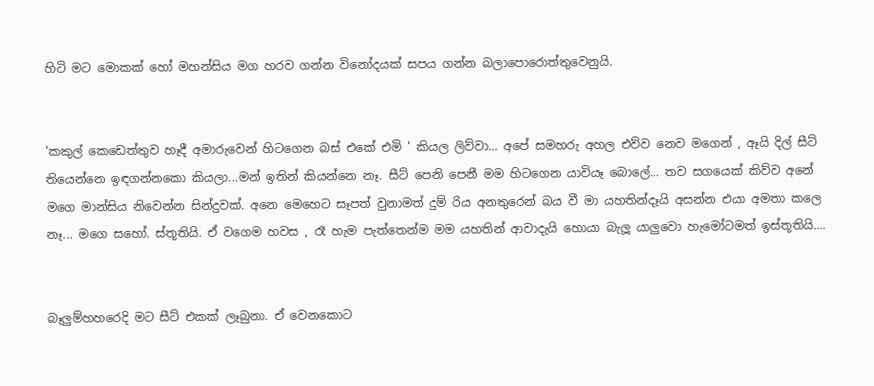හිටි මට මොකක් හෝ මහන්සිය මග හරව ගන්න විනෝදයක් සපය ගන්න බලාපොරොත්තුවෙනුයි.


'කකුල් කෙඩෙත්තුව හෑදී අමාරුවෙන් හිටගෙන බස් එකේ එමි ' කියල ලිව්වා... අපේ සමහරු අහල එව්ව නෙව මගෙන් , ඈයි දිල් සීට් තියෙන්නෙ ඉඳගන්නකො කියලා...මන් ඉතින් කියන්නෙ නෑ. සීට් පෙනි පෙනී මම හිටගෙන යාවියෑ බොලේ... තව සගයෙක් කිව්ව අනේ මගෙ මාන්සිය නිවෙන්න සින්දුවක්. අනෙ මෙහෙට සෑපත් වුනාමත් දුම්‍ රිය අනතුරෙන් බය වී මා යහතින්දෑයි අසන්න එයා අමතා කලෙ නෑ... මගෙ සහෝ. ස්තූතියි. ඒ වගෙම හවස , රෑ හැම පැත්තෙන්ම මම යහතින් ආවාදැයි හොයා බැලූ යාලුවො හැමෝටමත් ඉස්තූතියි....


බෑලුම්හහරෙදි මට සීට් එකක් ලෑබුනා. ඒ වෙනකොට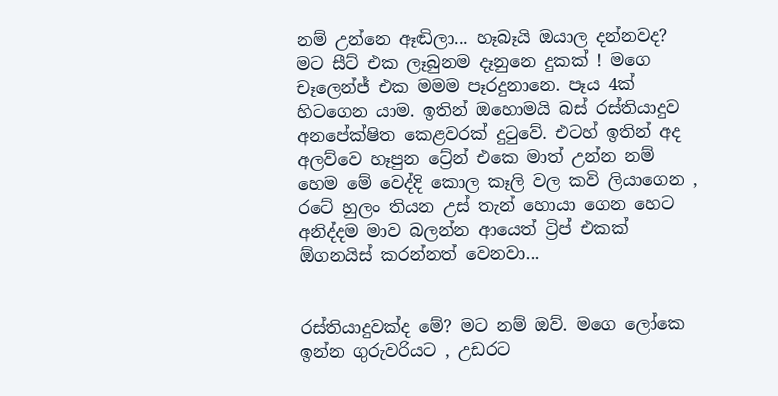නම් උන්නෙ ඈඬිලා... හෑබෑයි ඔයාල දන්නවද? මට සීට් එක ලෑබුනම දෑනුනෙ දුකක් ! මගෙ චෑලෙන්ජ් එක මමම පෑරදුනානෙ. පෑය 4ක් හිටගෙන යාම. ඉතින් ඔහොමයි බස් රස්තියාදුව අනපේක්ෂිත කෙළවරක් දුටුවේ. එටහ් ඉතින් අද අලව්වෙ හෑපුන ට්‍රේන් එකෙ මාත් උන්න නම් හෙම මේ වෙද්දි කොල කෑලි වල කවි ලියාගෙන , රටේ හුලං තියන උස් තැන් හොයා ගෙන හෙට අනිද්දම මාව බලන්න ආයෙත් ට්‍රිප් එකක් ඕගනයිස් කරන්නත් වෙනවා...


රස්තියාදුවක්ද මේ? මට නම් ඔව්. මගෙ ලෝකෙ ඉන්න ගුරුවරියට , උඩරට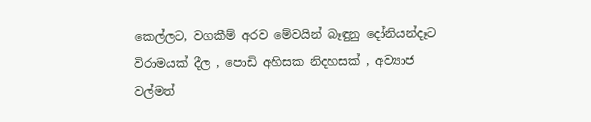කෙල්ලට, වගකීම් අරව මේවයින් බෑඳුනු දෝනියන්දෑට විරාමයක් දීල , පොඩි අහිසක නිදහසක් , අව්‍යාජ වල්මත්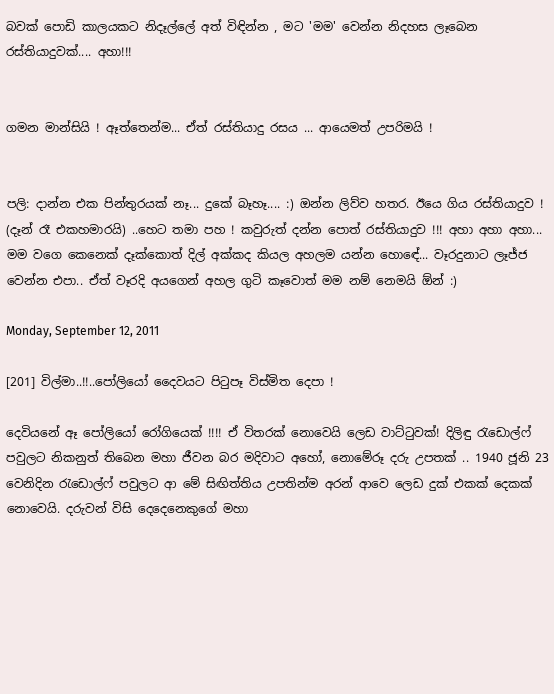බවක් පොඩි කාලයකට නිදෑල්ලේ අත් විඳින්න , මට 'මම' වෙන්න නිදහස ලෑබෙන රස්තියාදුවක්.... අහා!!!


ගමන මාන්සියි ! ඈත්තෙන්ම... ඒත් රස්තියාදු රසය ... ආයෙමත් උපරිමයි !


පලි: දාන්න එක පින්තුරයක් නෑ... දුකේ බෑහෑ.... :) ඔන්න ලිව්ව හතර. ඊයෙ ගිය රස්තියාදුව ! (දෑන් රෑ එකහමාරයි) ..හෙට තමා පහ ! කවුරුත් දන්න පොත් රස්තියාදුව !!! අහා අහා අහා... මම වගෙ කෙනෙක් දෑක්කොත් දිල් අක්කද කියල අහලම යන්න හොඳේ... වෑරදුනාට ලෑජ්ජ වෙන්න එපා.. ඒත් වෑරදි අයගෙන් අහල ගුටි කෑවොත් මම නම් නෙමයි ඕන් :)

Monday, September 12, 2011

[201] විල්මා..!!..පෝලියෝ දෛවයට පිටුපෑ විස්මිත දෙපා !

දෙවියනේ ඈ පෝලියෝ රෝගියෙක් !!!! ඒ විතරක් නොවෙයි ලෙඩ වාට්‍ටුවක්! දිලිඳු ‍රැඩොල්ෆ් පවුලට නිකනුත් තිබෙන මහා ජීවන බර මදිවාට අහෝ, නොමේරූ දරු උපතක් .. 1940 ජූනි 23 වෙනිදින ‍රැඩොල්ෆ් පවුලට ආ මේ සිඟිත්තිය උපතින්ම අරන් ආවෙ ලෙඩ දුක් එකක් දෙකක් නොවෙයි. දරුවන් විසි දෙදෙනෙකුගේ මහා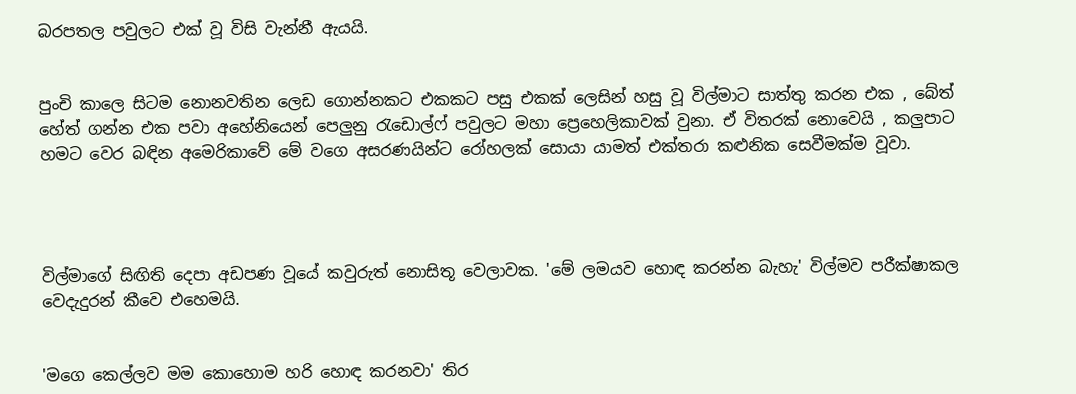බරපතල පවුලට එක් වූ විසි වැන්නී ඇයයි.


පුංචි කාලෙ සිටම නොනවතින ලෙඩ ගොන්නකට එකකට පසු එකක් ලෙසින් හසු වූ විල්මාට සාත්තු කරන එක , බේත් හේත් ගන්න එක පවා අහේනියෙන් පෙලුනු ‍රැඩොල්ෆ් පවුලට මහා ප්‍රෙහෙලිකාවක් වුනා. ඒ විතරක් නොවෙයි , කලුපාට හමට වෙර බඳින අමෙරිකාවේ මේ වගෙ අසරණයින්ට රෝහලක් සොයා යාමත් එක්තරා කළුනික සෙවීමක්ම වූවා.




විල්මාගේ සිඟිති දෙපා අඩපණ වූයේ කවුරුත් නොසිතූ වෙලාවක. 'මේ ලමයව හොඳ කරන්න බැහැ' විල්මව පරීක්ෂාකල වෙදැදුරන් කීවෙ එහෙමයි.


'මගෙ කෙල්ලව මම කොහොම හරි හොඳ කරනවා' තිර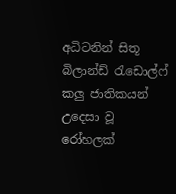අධිටනින් සිතූ බිලාන්ඩ් ‍රැඩොල්ෆ් කලු ජාතිකයන් උදෙසා වූ රෝහලක්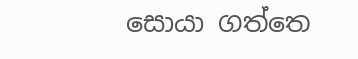සොයා ගත්තෙ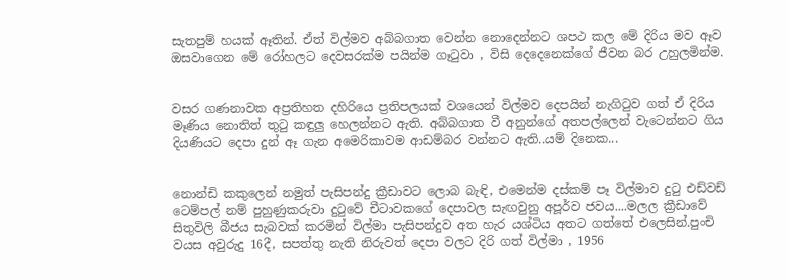සැතපුම් හයක් ඈතින්. ඒත් විල්මව අබ්බගාත වෙන්න නොදෙන්නට ශපථ කල මේ දිරිය මව ඈව ඔසවාගෙන මේ රෝහලට දෙවසරක්ම පයින්ම ගෑ‍ටුවා , විසි දෙදෙනෙක්ගේ ජීවන බර උහුලමින්ම.


වසර ගණනාවක අප්‍රතිහත දහිරියෙ ප්‍රතිපලයක් වශයෙන් විල්මව දෙපයින් නැගි‍ටුව ගත් ඒ දිරිය මෑණිය නොතිත් තු‍ටු කඳුලු හෙලන්නට ඇති. අබ්බගාත වී අනුන්ගේ අතපල්ලෙන් වැටෙන්නට ගිය දියණියට දෙපා දුන් ඈ ගැන අමෙරිකාවම ආඩම්බර වන්නට ඇති..යම් දිනෙක...


නොන්ඩි කකුලෙන් නමුත් පැසිපන්දු ක්‍රීඩාවට ලොබ බැඳි, එමෙන්ම දස්කම් පෑ විල්මාව දු‍ටු එඩ්වඩ් ටෙම්පල් නම් පුහුණුකරුවා දු‍ටුවේ චීටාවකගේ දෙපාවල සැඟවුනු අපූර්ව ජවය....මලල ක්‍රීඩාවේ සිතුවිලි බීජය සැබවක් කරමින් විල්මා පැසිපන්දුව අත හැර යශ්ටිය අතට ගත්තේ එලෙසින්.පුංචි වයස අවුරුදු 16දී, සපත්තු නැති නිරුවත් දෙපා වලට දිරි ගත් විල්මා , 1956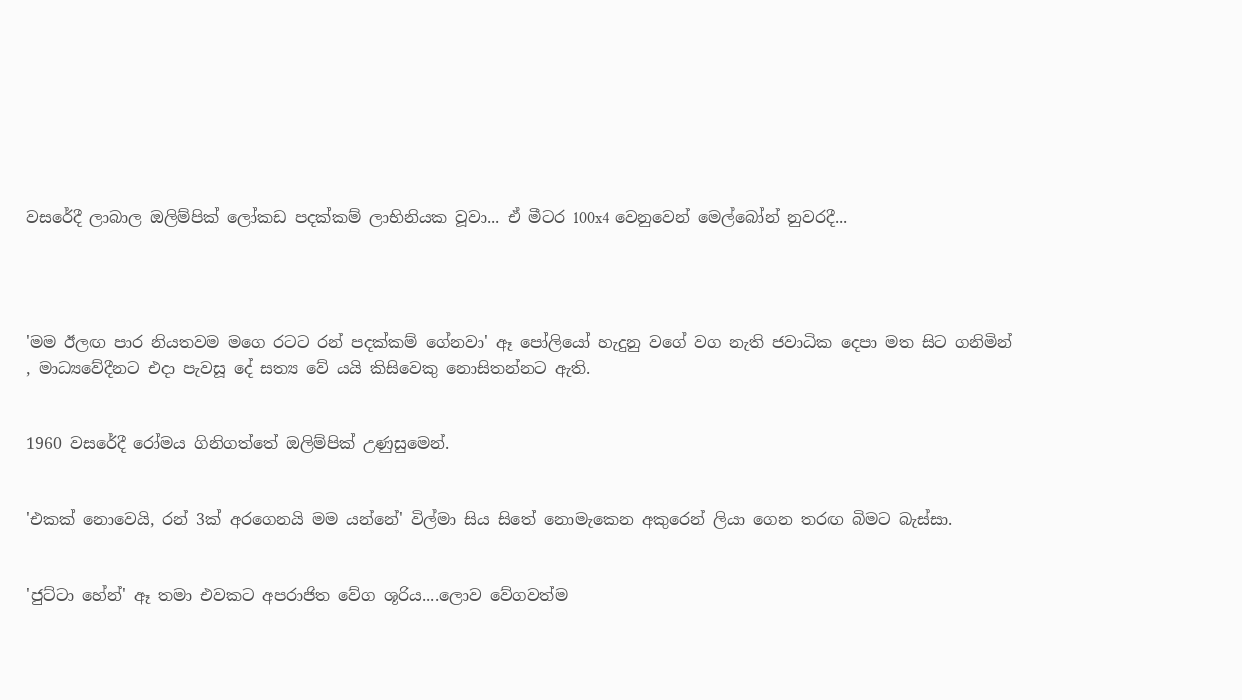වසරේදී ලාබාල ඔලිම්පික් ලෝකඩ පදක්කම් ලාභිනියක වූවා... ඒ මීටර 100x4 වෙනුවෙන් මෙල්බෝන් නුවරදී...




'මම ඊලඟ පාර නියතවම මගෙ රටට රන් පදක්කම් ගේනවා' ඈ පෝලියෝ හැදුනු වගේ වග නැති ජවාධික දෙපා මත සිට ගනිමින් , මාධ්‍යවේදීනට එදා පැවසූ දේ සත්‍ය වේ යයි කිසිවෙකු නොසිතන්නට ඇති.


1960 වසරේදී රෝමය ගිනිගත්තේ ඔලිම්පික් උණුසුමෙන්.


'එකක් නොවෙයි, රන් 3ක් අරගෙනයි මම යන්නේ' විල්මා සිය සිතේ නොමැකෙන අකුරෙන් ලියා ගෙන තරඟ බිමට බැස්සා.


'ජුට්ටා හේන්' ඈ තමා එවකට අපරාජිත වේග ශූරිය....ලොව වේගවත්ම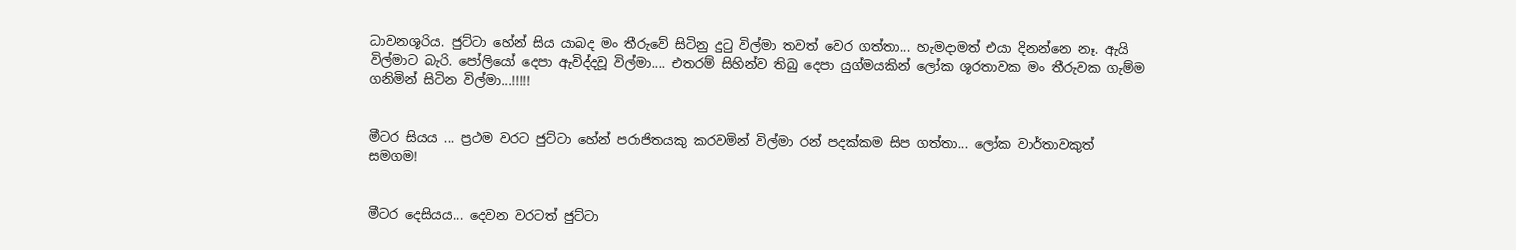ධාවනශූරිය. ජුට්ටා හේන් සිය යාබද මං තීරුවේ සිටිනු දු‍ටු විල්මා තවත් වෙර ගත්තා... හැමදාමත් එයා දිනන්නෙ නෑ. ඇයි විල්මාට බැරි. පෝලියෝ දෙපා ඇවිද්දවූ විල්මා.... එතරම් සිහින්ව තිබු දෙපා යුග්මයකින් ලෝක ශූරතාවක මං තීරුවක ගැම්ම ගනිමින් සිටින විල්මා...!!!!!


මීටර සියය ... ප්‍රථම වරට ජුට්ටා හේන් පරාජිතයකු කරවමින් විල්මා රන් පදක්කම සිප ගත්තා... ලෝක වාර්තාවකුත් සමගම!


මීටර දෙසියය... දෙවන වරටත් ජුට්ටා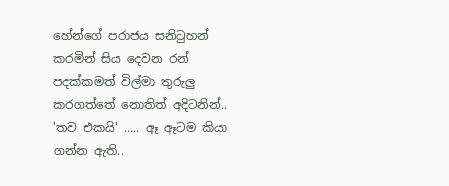හේන්ගේ පරාජය සනි‍ටුහන් කරමින් සිය දෙවන රන් පදක්කමත් විල්මා තුරුලු කරගත්තේ නොතිත් අදිටනින්.. 'තව එකයි' ..... ඈ ඈටම කියා ගන්න ඇති..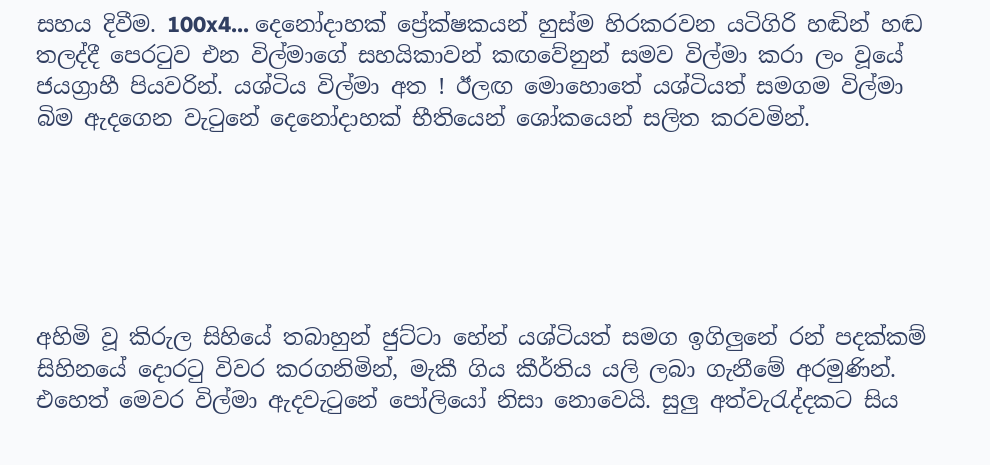සහය දිවීම. 100x4... දෙනෝදාහක් ප්‍රේක්ෂකයන් හුස්ම හිරකරවන යටිගිරි හඬින් හඬ තලද්දී පෙර‍ටුව එන විල්මාගේ සහයිකාවන් කඟවේනුන් සමව විල්මා කරා ලං වූයේ ජයග්‍රාහී පියවරින්. යශ්ටිය විල්මා අත ! ඊලඟ මොහොතේ යශ්ටියත් සමගම විල්මා බිම ඇදගෙන වැ‍ටුනේ දෙනෝදාහක් භීතියෙන් ශෝකයෙන් සලිත කරවමින්.






අහිමි වූ කිරුල සිහියේ තබාහුන් ජුට්ටා හේන් යශ්ටියත් සමග ඉගිලුනේ රන් පදක්කම් සිහිනයේ දොර‍ටු විවර කරගනිමින්, මැකී ගිය කීර්තිය යලි ලබා ගැනීමේ අරමුණින්. එහෙත් මෙවර විල්මා ඇදවැ‍ටුනේ පෝලියෝ නිසා නොවෙයි. සුලු අත්වැ‍රැද්දකට සිය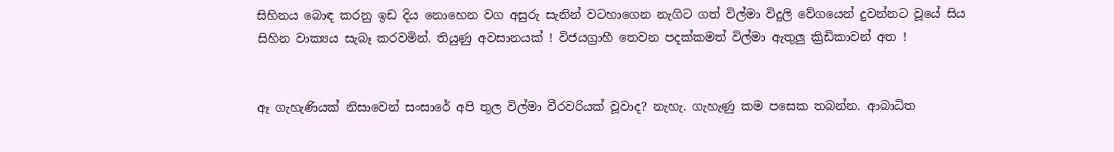සිහිනය බොඳ කරනු ඉඩ දිය නොහෙන වග අසුරු සැනින් වටහාගෙන නැගිට ගත් විල්මා විදුලි වේගයෙන් දුවන්නට වූයේ සිය සිහින වාක්‍යය සැබෑ කරවමින්. තියුණු අවසානයක් ! විජයග්‍රාහී තෙවන පදක්කමත් විල්මා ඇතුලු ක්‍රිඩිකාවන් අත !


ඈ ගැහැණියක් නිසාවෙන් සංසාරේ අපි තුල විල්මා වීරවරියක් වූවාද? නැහැ. ගැහැණු කම පසෙක තබන්න. ආබාධිත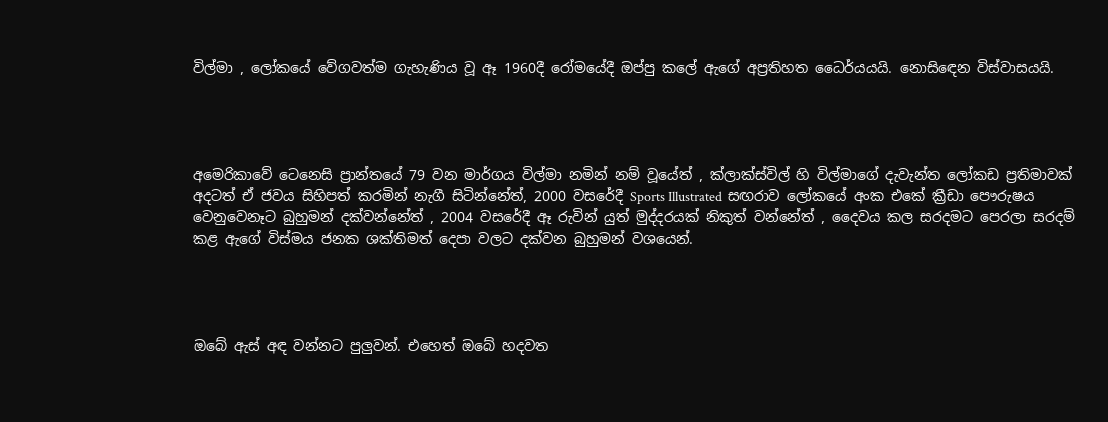විල්මා , ලෝකයේ වේගවත්ම ගැහැණිය වූ ඈ 1960දී රෝමයේදී ඔප්පු කලේ ඇගේ අප්‍රතිහත ධෛර්යයයි. නොසි‍ඳෙන විස්වාසයයි.




අමෙරිකාවේ ටෙනෙසි ප්‍රාන්තයේ 79 වන මාර්ගය විල්මා නමින් නම් වූයේත් , ක්ලාක්ස්විල් හි විල්මාගේ දැවැන්ත ලෝකඩ ප්‍රතිමාවක් අදටත් ඒ ජවය සිහිපත් කරමින් නැගී සිටින්නේත්, 2000 වසරේදී Sports Illustrated  සඟරාව ලෝකයේ අංක එකේ ක්‍රීඩා පෞරුෂය වෙනුවෙනෑට බුහුමන් දක්වන්නේත් , 2004 වසරේදී ඈ රුවින් යුත් මුද්දරයක් නිකුත් වන්නේත් , දෛවය කල සරදමට පෙරලා සරදම් කළ ඇගේ විස්මය ජනක ශක්තිමත් දෙපා වලට දක්වන බුහුමන් වශයෙන්.




ඔබේ ඇස් අඳ වන්නට පුලුවන්. එහෙත් ඔබේ හදවත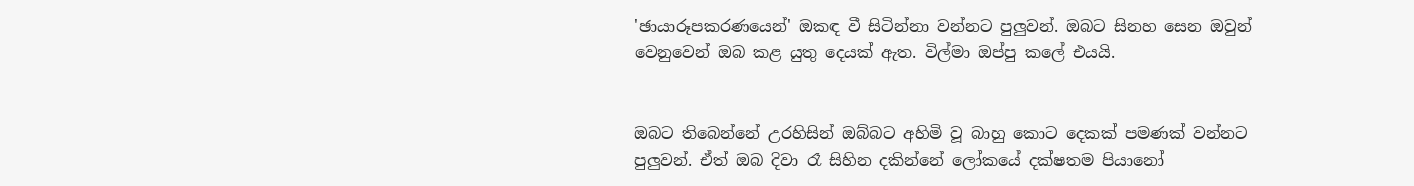'ඡායාරූපකරණයෙන්' ඔකඳ වී සිටින්නා වන්නට පුලුවන්. ඔබට සිනහ සෙන ඔවුන් වෙනුවෙන් ඔබ කළ යුතු දෙයක් ඇත. විල්මා ඔප්පු කලේ එයයි.


ඔබට තිබෙන්නේ උරහිසින් ඔබ්බට අහිමි වූ බාහු කොට දෙකක් පමණක් වන්නට පුලුවන්. ඒත් ඔබ දිවා ‍රෑ සිහින දකින්නේ ලෝකයේ දක්ෂතම පියානෝ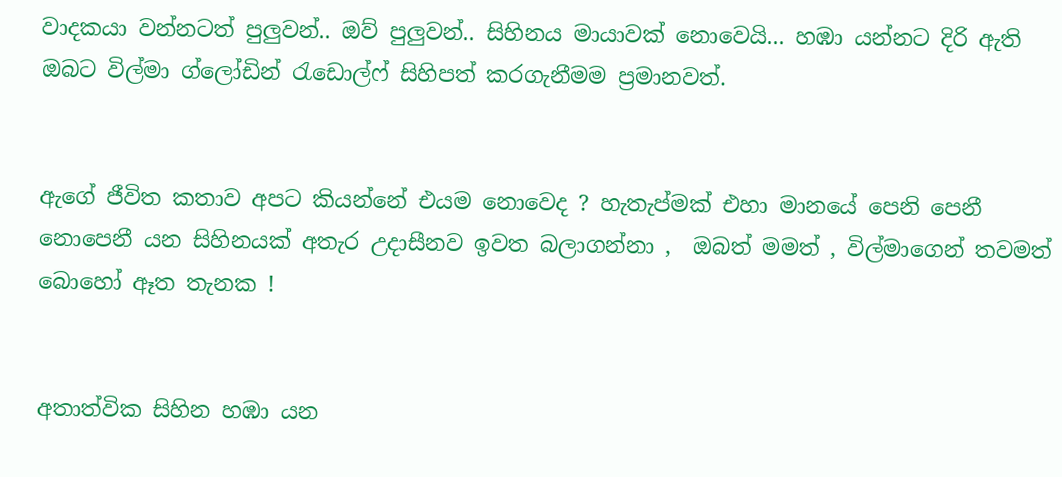වාදකයා වන්නටත් පුලුවන්.. ඔව් පුලුවන්.. සිහිනය මායාවක් නොවෙයි... හඹා යන්නට දිරි ඇති ඔබට විල්මා ග්ලෝඩින් ‍රැඩොල්ෆ් සිහිපත් කරගැනීමම ප්‍රමානවත්.


ඇගේ ජීවිත කතාව අපට කියන්නේ එයම නොවෙද ? හැතැප්මක් එහා මානයේ පෙනි පෙනී නොපෙනී යන සිහිනයක් අතැර උදාසීනව ඉවත බලාගන්නා ,  ඔබත් මමත් , විල්මාගෙන් තවමත් බොහෝ ඈත තැනක !


අතාත්වික සිහින හඹා යන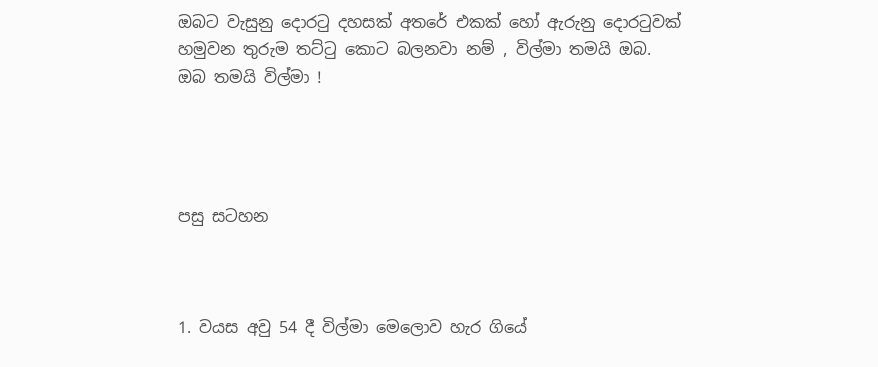ඔබට වැසුනු දොර‍ටු දහසක් අතරේ එකක් හෝ ඇරුනු දොර‍ටුවක් හමුවන තුරුම තට්‍ටු කොට බලනවා නම් , විල්මා තමයි ඔබ. ඔබ තමයි විල්මා !




පසු සටහන



1. වයස අවු 54 දී විල්මා මෙලොව හැර ගියේ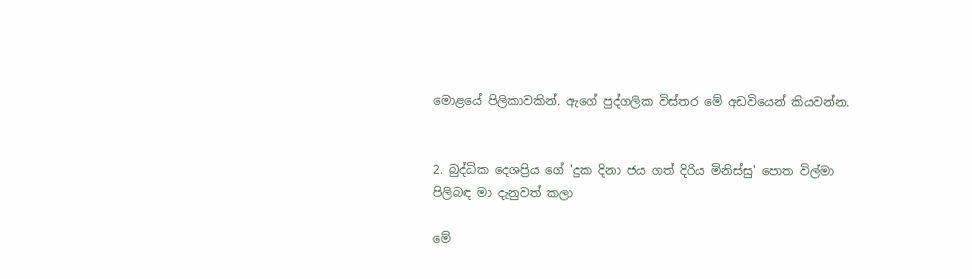මොළයේ පිලිකාවකින්. ඇගේ පුද්ගලික විස්තර මේ අඩවියෙන් කියවන්න.


2. බුද්ධික දෙශප්‍රිය ගේ 'දුක දිනා ජය ගත් දිරිය මිනිස්සු' පොත විල්මා පිලිබඳ මා දැනුවත් කලා

මේ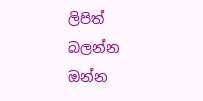ලිපිත් බලන්න ඔන්න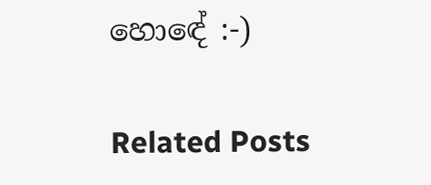හොඳේ :-)

Related Posts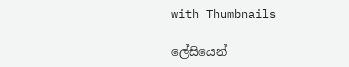with Thumbnails

ලේසියෙන්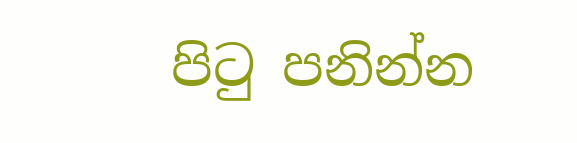පිටු පනින්න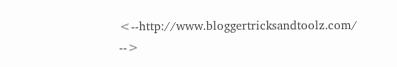<--http://www.bloggertricksandtoolz.com/ -->